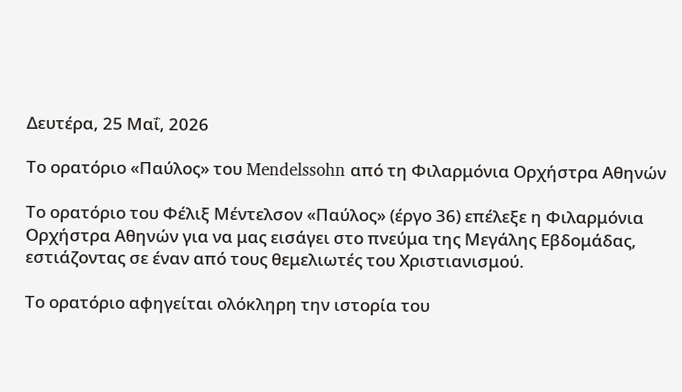Δευτέρα, 25 Μαΐ, 2026

Το ορατόριο «Παύλος» του Mendelssohn από τη Φιλαρμόνια Ορχήστρα Αθηνών

Το ορατόριο του Φέλιξ Μέντελσον «Παύλος» (έργο 36) επέλεξε η Φιλαρμόνια Ορχήστρα Αθηνών για να μας εισάγει στο πνεύμα της Μεγάλης Εβδομάδας, εστιάζοντας σε έναν από τους θεμελιωτές του Χριστιανισμού.

Το ορατόριο αφηγείται ολόκληρη την ιστορία του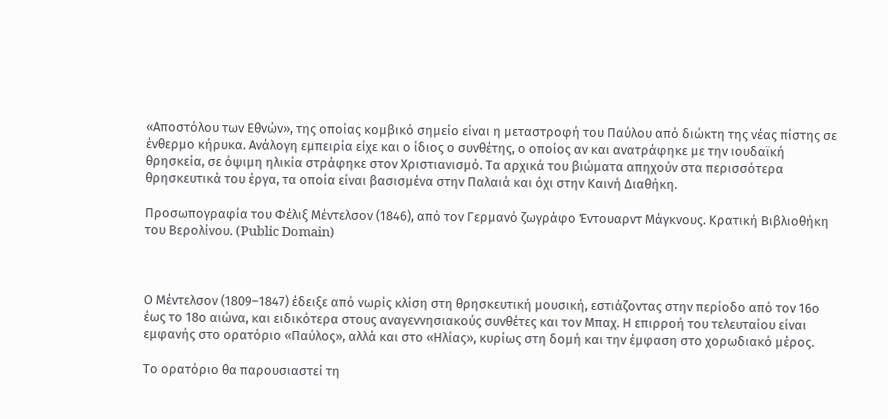«Αποστόλου των Εθνών», της οποίας κομβικό σημείο είναι η μεταστροφή του Παύλου από διώκτη της νέας πίστης σε ένθερμο κήρυκα. Ανάλογη εμπειρία είχε και ο ίδιος ο συνθέτης, ο οποίος αν και ανατράφηκε με την ιουδαϊκή θρησκεία, σε όψιμη ηλικία στράφηκε στον Χριστιανισμό. Τα αρχικά του βιώματα απηχούν στα περισσότερα θρησκευτικά του έργα, τα οποία είναι βασισμένα στην Παλαιά και όχι στην Καινή Διαθήκη.

Προσωπογραφία του Φέλιξ Μέντελσον (1846), από τον Γερμανό ζωγράφο Έντουαρντ Μάγκνους. Κρατική Βιβλιοθήκη του Βερολίνου. (Public Domain)



Ο Μέντελσον (1809–1847) έδειξε από νωρίς κλίση στη θρησκευτική μουσική, εστιάζοντας στην περίοδο από τον 16ο έως το 18ο αιώνα, και ειδικότερα στους αναγεννησιακούς συνθέτες και τον Μπαχ. Η επιρροή του τελευταίου είναι εμφανής στο ορατόριο «Παύλος», αλλά και στο «Ηλίας», κυρίως στη δομή και την έμφαση στο χορωδιακό μέρος.

Το ορατόριο θα παρουσιαστεί τη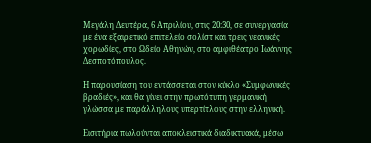Μεγάλη Δευτέρα, 6 Απριλίου, στις 20:30, σε συνεργασία με ένα εξαιρετικό επιτελείο σολίστ και τρεις νεανικές χορωδίες, στο Ωδείο Αθηνών, στο αμφιθέατρο Ιωάννης Δεσποτόπουλος.

Η παρουσίαση του εντάσσεται στον κύκλο «Συμφωνικές βραδιές», και θα γίνει στην πρωτότυπη γερμανική γλώσσα με παράλληλους υπερτίτλους στην ελληνική.

Εισιτήρια πωλούνται αποκλειστικά διαδικτυακά, μέσω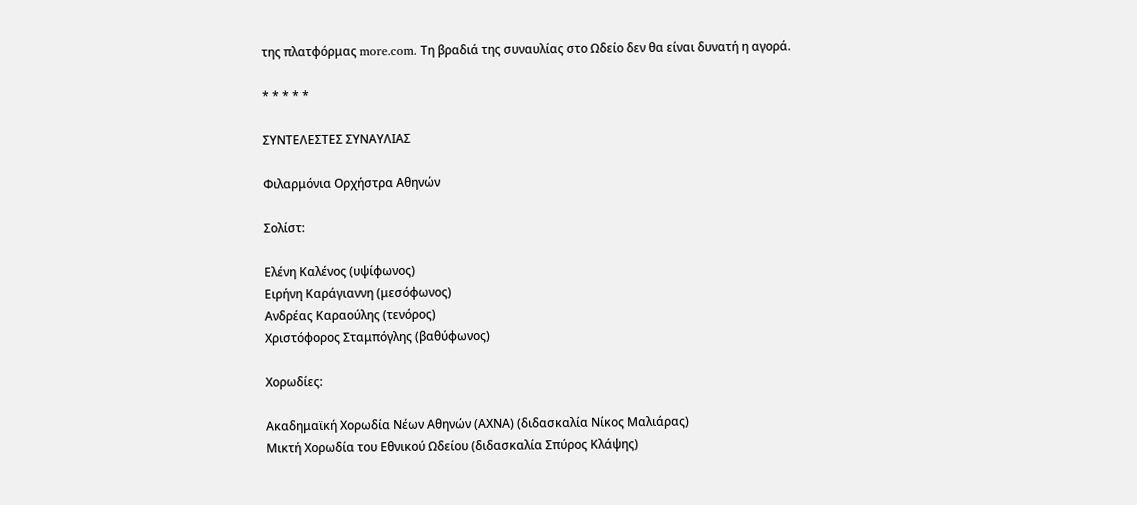της πλατφόρμας more.com. Τη βραδιά της συναυλίας στο Ωδείο δεν θα είναι δυνατή η αγορά.

* * * * *

ΣΥΝΤΕΛΕΣΤΕΣ ΣΥΝΑΥΛΙΑΣ

Φιλαρμόνια Ορχήστρα Αθηνών

Σολίστ:

Ελένη Καλένος (υψίφωνος)
Ειρήνη Καράγιαννη (μεσόφωνος)
Ανδρέας Καραούλης (τενόρος)
Χριστόφορος Σταμπόγλης (βαθύφωνος)

Χορωδίες:

Ακαδημαϊκή Χορωδία Νέων Αθηνών (ΑΧΝΑ) (διδασκαλία Νίκος Μαλιάρας)
Μικτή Χορωδία του Εθνικού Ωδείου (διδασκαλία Σπύρος Κλάψης)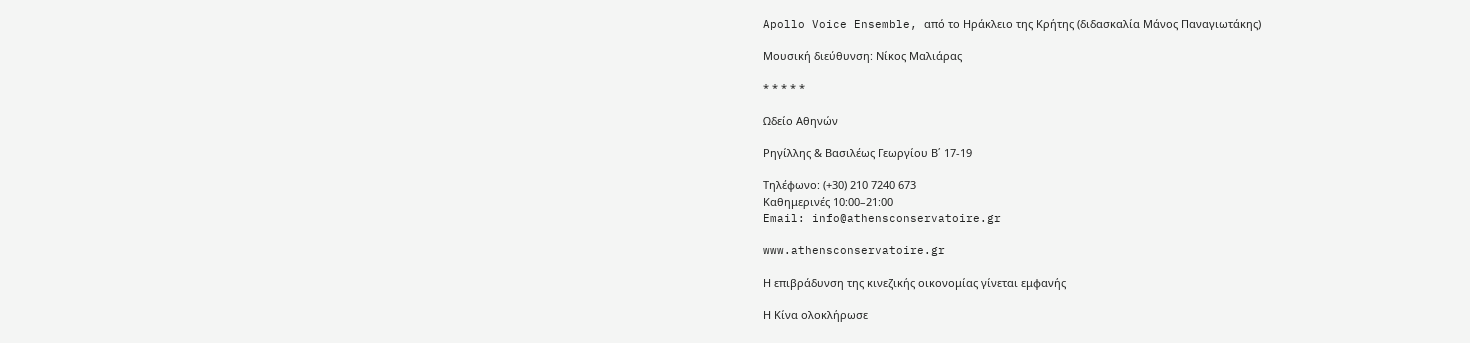Apollo Voice Ensemble, από το Ηράκλειο της Κρήτης (διδασκαλία Μάνος Παναγιωτάκης)

Μουσική διεύθυνση: Νίκος Μαλιάρας

* * * * *

Ωδείο Αθηνών

Ρηγίλλης & Βασιλέως Γεωργίου Β΄ 17-19

Τηλέφωνο: (+30) 210 7240 673
Καθημερινές 10:00–21:00
Email: info@athensconservatoire.gr

www.athensconservatoire.gr

Η επιβράδυνση της κινεζικής οικονομίας γίνεται εμφανής

Η Κίνα ολοκλήρωσε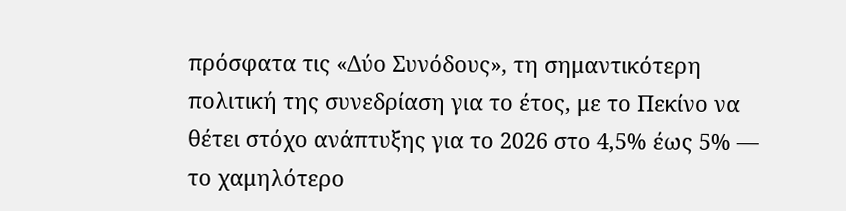πρόσφατα τις «Δύο Συνόδους», τη σημαντικότερη πολιτική της συνεδρίαση για το έτος, με το Πεκίνο να θέτει στόχο ανάπτυξης για το 2026 στο 4,5% έως 5% — το χαμηλότερο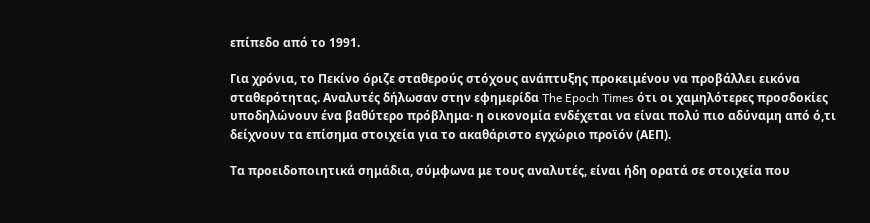επίπεδο από το 1991.

Για χρόνια, το Πεκίνο όριζε σταθερούς στόχους ανάπτυξης προκειμένου να προβάλλει εικόνα σταθερότητας. Αναλυτές δήλωσαν στην εφημερίδα The Epoch Times ότι οι χαμηλότερες προσδοκίες υποδηλώνουν ένα βαθύτερο πρόβλημα· η οικονομία ενδέχεται να είναι πολύ πιο αδύναμη από ό,τι δείχνουν τα επίσημα στοιχεία για το ακαθάριστο εγχώριο προϊόν (ΑΕΠ).

Τα προειδοποιητικά σημάδια, σύμφωνα με τους αναλυτές, είναι ήδη ορατά σε στοιχεία που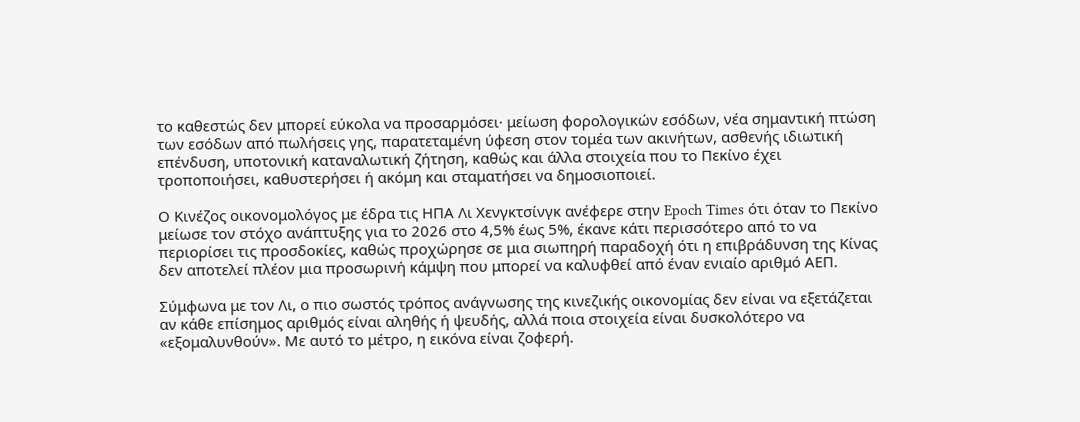το καθεστώς δεν μπορεί εύκολα να προσαρμόσει· μείωση φορολογικών εσόδων, νέα σημαντική πτώση των εσόδων από πωλήσεις γης, παρατεταμένη ύφεση στον τομέα των ακινήτων, ασθενής ιδιωτική επένδυση, υποτονική καταναλωτική ζήτηση, καθώς και άλλα στοιχεία που το Πεκίνο έχει τροποποιήσει, καθυστερήσει ή ακόμη και σταματήσει να δημοσιοποιεί.

Ο Κινέζος οικονομολόγος με έδρα τις ΗΠΑ Λι Χενγκτσίνγκ ανέφερε στην Epoch Times ότι όταν το Πεκίνο μείωσε τον στόχο ανάπτυξης για το 2026 στο 4,5% έως 5%, έκανε κάτι περισσότερο από το να περιορίσει τις προσδοκίες, καθώς προχώρησε σε μια σιωπηρή παραδοχή ότι η επιβράδυνση της Κίνας δεν αποτελεί πλέον μια προσωρινή κάμψη που μπορεί να καλυφθεί από έναν ενιαίο αριθμό ΑΕΠ.

Σύμφωνα με τον Λι, ο πιο σωστός τρόπος ανάγνωσης της κινεζικής οικονομίας δεν είναι να εξετάζεται αν κάθε επίσημος αριθμός είναι αληθής ή ψευδής, αλλά ποια στοιχεία είναι δυσκολότερο να «εξομαλυνθούν». Με αυτό το μέτρο, η εικόνα είναι ζοφερή.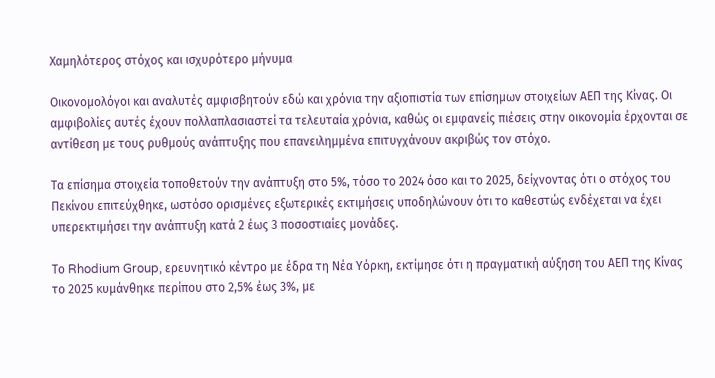Χαμηλότερος στόχος και ισχυρότερο μήνυμα

Οικονομολόγοι και αναλυτές αμφισβητούν εδώ και χρόνια την αξιοπιστία των επίσημων στοιχείων ΑΕΠ της Κίνας. Οι αμφιβολίες αυτές έχουν πολλαπλασιαστεί τα τελευταία χρόνια, καθώς οι εμφανείς πιέσεις στην οικονομία έρχονται σε αντίθεση με τους ρυθμούς ανάπτυξης που επανειλημμένα επιτυγχάνουν ακριβώς τον στόχο.

Τα επίσημα στοιχεία τοποθετούν την ανάπτυξη στο 5%, τόσο το 2024 όσο και το 2025, δείχνοντας ότι ο στόχος του Πεκίνου επιτεύχθηκε, ωστόσο ορισμένες εξωτερικές εκτιμήσεις υποδηλώνουν ότι το καθεστώς ενδέχεται να έχει υπερεκτιμήσει την ανάπτυξη κατά 2 έως 3 ποσοστιαίες μονάδες.

Το Rhodium Group, ερευνητικό κέντρο με έδρα τη Νέα Υόρκη, εκτίμησε ότι η πραγματική αύξηση του ΑΕΠ της Κίνας το 2025 κυμάνθηκε περίπου στο 2,5% έως 3%, με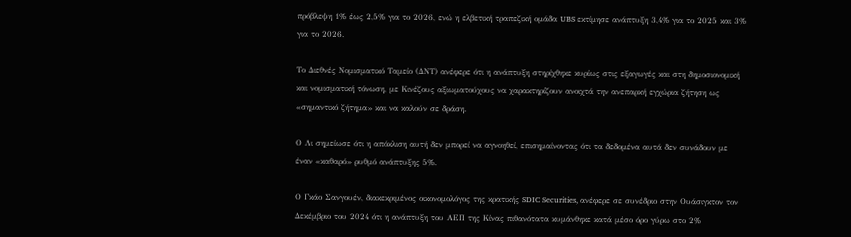πρόβλεψη 1% έως 2,5% για το 2026, ενώ η ελβετική τραπεζική ομάδα UBS εκτίμησε ανάπτυξη 3,4% για το 2025 και 3% για το 2026.

Το Διεθνές Νομισματικό Ταμείο (ΔΝΤ) ανέφερε ότι η ανάπτυξη στηρίχθηκε κυρίως στις εξαγωγές και στη δημοσιονομική και νομισματική τόνωση, με Κινέζους αξιωματούχους να χαρακτηρίζουν ανοιχτά την ανεπαρκή εγχώρια ζήτηση ως «σημαντικό ζήτημα» και να καλούν σε δράση.

Ο Λι σημείωσε ότι η απόκλιση αυτή δεν μπορεί να αγνοηθεί, επισημαίνοντας ότι τα δεδομένα αυτά δεν συνάδουν με έναν «καθαρό» ρυθμό ανάπτυξης 5%.

Ο Γκάο Σανγουέν, διακεκριμένος οικονομολόγος της κρατικής SDIC Securities, ανέφερε σε συνέδριο στην Ουάσιγκτον τον Δεκέμβριο του 2024 ότι η ανάπτυξη του ΑΕΠ της Κίνας πιθανότατα κυμάνθηκε κατά μέσο όρο γύρω στο 2%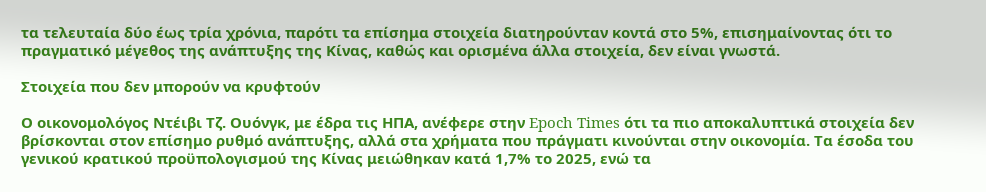τα τελευταία δύο έως τρία χρόνια, παρότι τα επίσημα στοιχεία διατηρούνταν κοντά στο 5%, επισημαίνοντας ότι το πραγματικό μέγεθος της ανάπτυξης της Κίνας, καθώς και ορισμένα άλλα στοιχεία, δεν είναι γνωστά.

Στοιχεία που δεν μπορούν να κρυφτούν

Ο οικονομολόγος Ντέιβι Τζ. Ουόνγκ, με έδρα τις ΗΠΑ, ανέφερε στην Epoch Times ότι τα πιο αποκαλυπτικά στοιχεία δεν βρίσκονται στον επίσημο ρυθμό ανάπτυξης, αλλά στα χρήματα που πράγματι κινούνται στην οικονομία. Τα έσοδα του γενικού κρατικού προϋπολογισμού της Κίνας μειώθηκαν κατά 1,7% το 2025, ενώ τα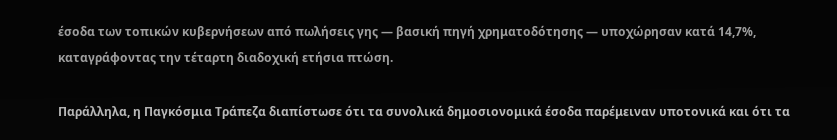έσοδα των τοπικών κυβερνήσεων από πωλήσεις γης — βασική πηγή χρηματοδότησης — υποχώρησαν κατά 14,7%, καταγράφοντας την τέταρτη διαδοχική ετήσια πτώση.

Παράλληλα, η Παγκόσμια Τράπεζα διαπίστωσε ότι τα συνολικά δημοσιονομικά έσοδα παρέμειναν υποτονικά και ότι τα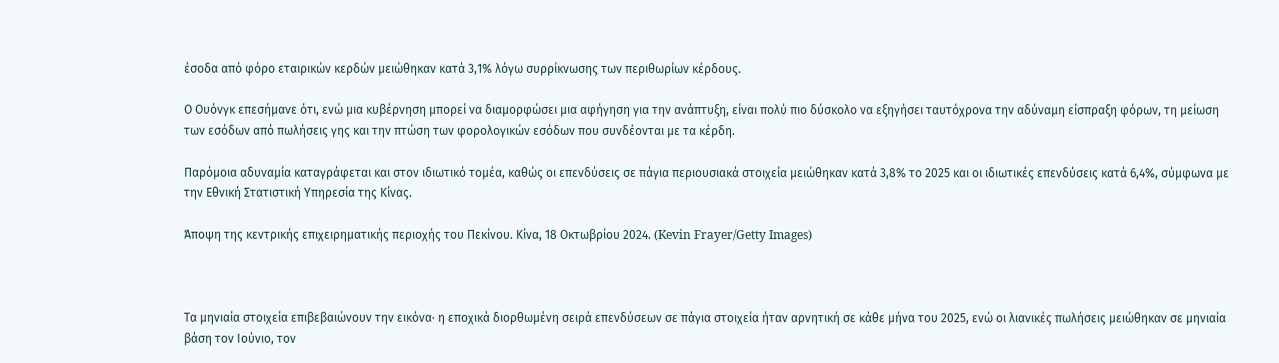έσοδα από φόρο εταιρικών κερδών μειώθηκαν κατά 3,1% λόγω συρρίκνωσης των περιθωρίων κέρδους.

Ο Ουόνγκ επεσήμανε ότι, ενώ μια κυβέρνηση μπορεί να διαμορφώσει μια αφήγηση για την ανάπτυξη, είναι πολύ πιο δύσκολο να εξηγήσει ταυτόχρονα την αδύναμη είσπραξη φόρων, τη μείωση των εσόδων από πωλήσεις γης και την πτώση των φορολογικών εσόδων που συνδέονται με τα κέρδη.

Παρόμοια αδυναμία καταγράφεται και στον ιδιωτικό τομέα, καθώς οι επενδύσεις σε πάγια περιουσιακά στοιχεία μειώθηκαν κατά 3,8% το 2025 και οι ιδιωτικές επενδύσεις κατά 6,4%, σύμφωνα με την Εθνική Στατιστική Υπηρεσία της Κίνας.

Άποψη της κεντρικής επιχειρηματικής περιοχής του Πεκίνου. Κίνα, 18 Οκτωβρίου 2024. (Kevin Frayer/Getty Images)



Τα μηνιαία στοιχεία επιβεβαιώνουν την εικόνα· η εποχικά διορθωμένη σειρά επενδύσεων σε πάγια στοιχεία ήταν αρνητική σε κάθε μήνα του 2025, ενώ οι λιανικές πωλήσεις μειώθηκαν σε μηνιαία βάση τον Ιούνιο, τον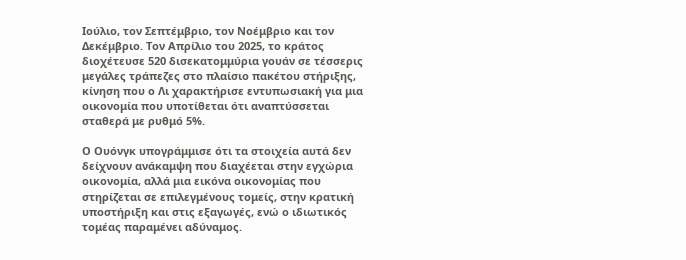Ιούλιο, τον Σεπτέμβριο, τον Νοέμβριο και τον Δεκέμβριο. Τον Απρίλιο του 2025, το κράτος διοχέτευσε 520 δισεκατομμύρια γουάν σε τέσσερις μεγάλες τράπεζες στο πλαίσιο πακέτου στήριξης, κίνηση που ο Λι χαρακτήρισε εντυπωσιακή για μια οικονομία που υποτίθεται ότι αναπτύσσεται σταθερά με ρυθμό 5%.

Ο Ουόνγκ υπογράμμισε ότι τα στοιχεία αυτά δεν δείχνουν ανάκαμψη που διαχέεται στην εγχώρια οικονομία, αλλά μια εικόνα οικονομίας που στηρίζεται σε επιλεγμένους τομείς, στην κρατική υποστήριξη και στις εξαγωγές, ενώ ο ιδιωτικός τομέας παραμένει αδύναμος.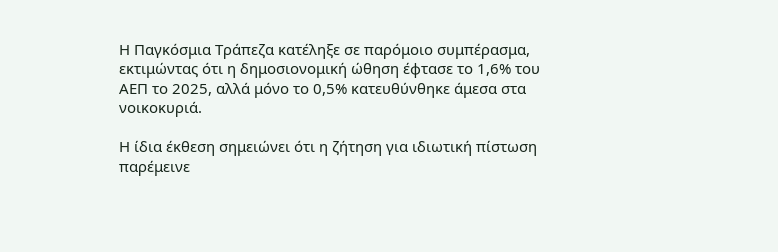Η Παγκόσμια Τράπεζα κατέληξε σε παρόμοιο συμπέρασμα, εκτιμώντας ότι η δημοσιονομική ώθηση έφτασε το 1,6% του ΑΕΠ το 2025, αλλά μόνο το 0,5% κατευθύνθηκε άμεσα στα νοικοκυριά.

Η ίδια έκθεση σημειώνει ότι η ζήτηση για ιδιωτική πίστωση παρέμεινε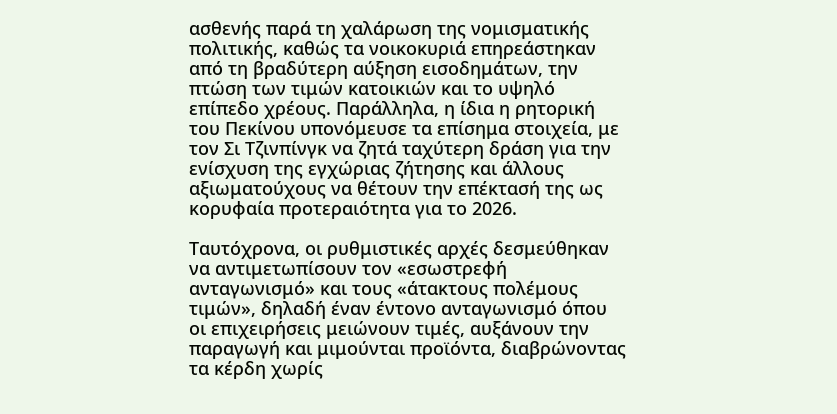ασθενής παρά τη χαλάρωση της νομισματικής πολιτικής, καθώς τα νοικοκυριά επηρεάστηκαν από τη βραδύτερη αύξηση εισοδημάτων, την πτώση των τιμών κατοικιών και το υψηλό επίπεδο χρέους. Παράλληλα, η ίδια η ρητορική του Πεκίνου υπονόμευσε τα επίσημα στοιχεία, με τον Σι Τζινπίνγκ να ζητά ταχύτερη δράση για την ενίσχυση της εγχώριας ζήτησης και άλλους αξιωματούχους να θέτουν την επέκτασή της ως κορυφαία προτεραιότητα για το 2026.

Ταυτόχρονα, οι ρυθμιστικές αρχές δεσμεύθηκαν να αντιμετωπίσουν τον «εσωστρεφή ανταγωνισμό» και τους «άτακτους πολέμους τιμών», δηλαδή έναν έντονο ανταγωνισμό όπου οι επιχειρήσεις μειώνουν τιμές, αυξάνουν την παραγωγή και μιμούνται προϊόντα, διαβρώνοντας τα κέρδη χωρίς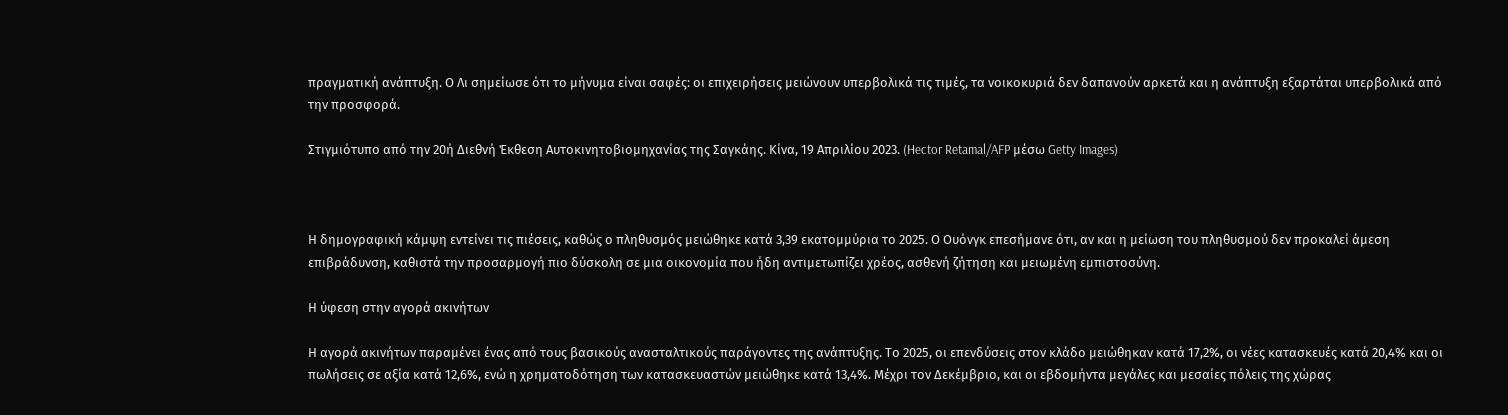πραγματική ανάπτυξη. Ο Λι σημείωσε ότι το μήνυμα είναι σαφές: οι επιχειρήσεις μειώνουν υπερβολικά τις τιμές, τα νοικοκυριά δεν δαπανούν αρκετά και η ανάπτυξη εξαρτάται υπερβολικά από την προσφορά.

Στιγμιότυπο από την 20ή Διεθνή Έκθεση Αυτοκινητοβιομηχανίας της Σαγκάης. Κίνα, 19 Απριλίου 2023. (Hector Retamal/AFP μέσω Getty Images)



Η δημογραφική κάμψη εντείνει τις πιέσεις, καθώς ο πληθυσμός μειώθηκε κατά 3,39 εκατομμύρια το 2025. Ο Ουόνγκ επεσήμανε ότι, αν και η μείωση του πληθυσμού δεν προκαλεί άμεση επιβράδυνση, καθιστά την προσαρμογή πιο δύσκολη σε μια οικονομία που ήδη αντιμετωπίζει χρέος, ασθενή ζήτηση και μειωμένη εμπιστοσύνη.

Η ύφεση στην αγορά ακινήτων

Η αγορά ακινήτων παραμένει ένας από τους βασικούς ανασταλτικούς παράγοντες της ανάπτυξης. Το 2025, οι επενδύσεις στον κλάδο μειώθηκαν κατά 17,2%, οι νέες κατασκευές κατά 20,4% και οι πωλήσεις σε αξία κατά 12,6%, ενώ η χρηματοδότηση των κατασκευαστών μειώθηκε κατά 13,4%. Μέχρι τον Δεκέμβριο, και οι εβδομήντα μεγάλες και μεσαίες πόλεις της χώρας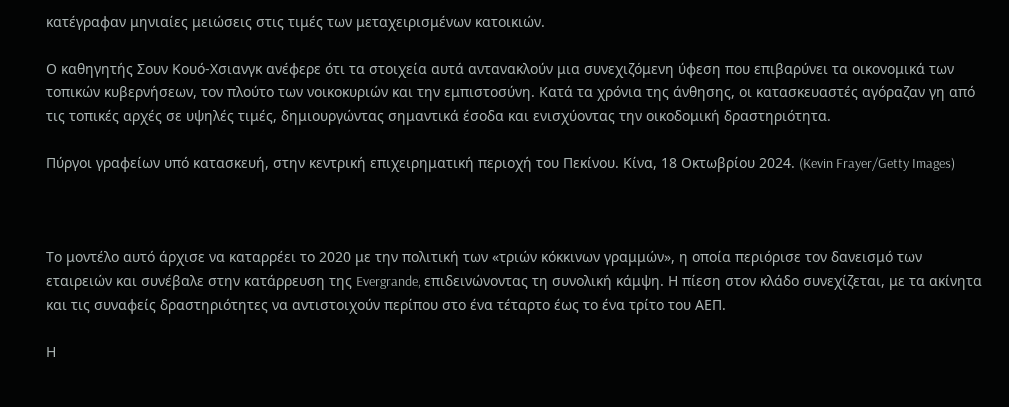κατέγραφαν μηνιαίες μειώσεις στις τιμές των μεταχειρισμένων κατοικιών.

Ο καθηγητής Σουν Κουό-Χσιανγκ ανέφερε ότι τα στοιχεία αυτά αντανακλούν μια συνεχιζόμενη ύφεση που επιβαρύνει τα οικονομικά των τοπικών κυβερνήσεων, τον πλούτο των νοικοκυριών και την εμπιστοσύνη. Κατά τα χρόνια της άνθησης, οι κατασκευαστές αγόραζαν γη από τις τοπικές αρχές σε υψηλές τιμές, δημιουργώντας σημαντικά έσοδα και ενισχύοντας την οικοδομική δραστηριότητα.

Πύργοι γραφείων υπό κατασκευή, στην κεντρική επιχειρηματική περιοχή του Πεκίνου. Κίνα, 18 Οκτωβρίου 2024. (Kevin Frayer/Getty Images)



Το μοντέλο αυτό άρχισε να καταρρέει το 2020 με την πολιτική των «τριών κόκκινων γραμμών», η οποία περιόρισε τον δανεισμό των εταιρειών και συνέβαλε στην κατάρρευση της Evergrande, επιδεινώνοντας τη συνολική κάμψη. Η πίεση στον κλάδο συνεχίζεται, με τα ακίνητα και τις συναφείς δραστηριότητες να αντιστοιχούν περίπου στο ένα τέταρτο έως το ένα τρίτο του ΑΕΠ.

Η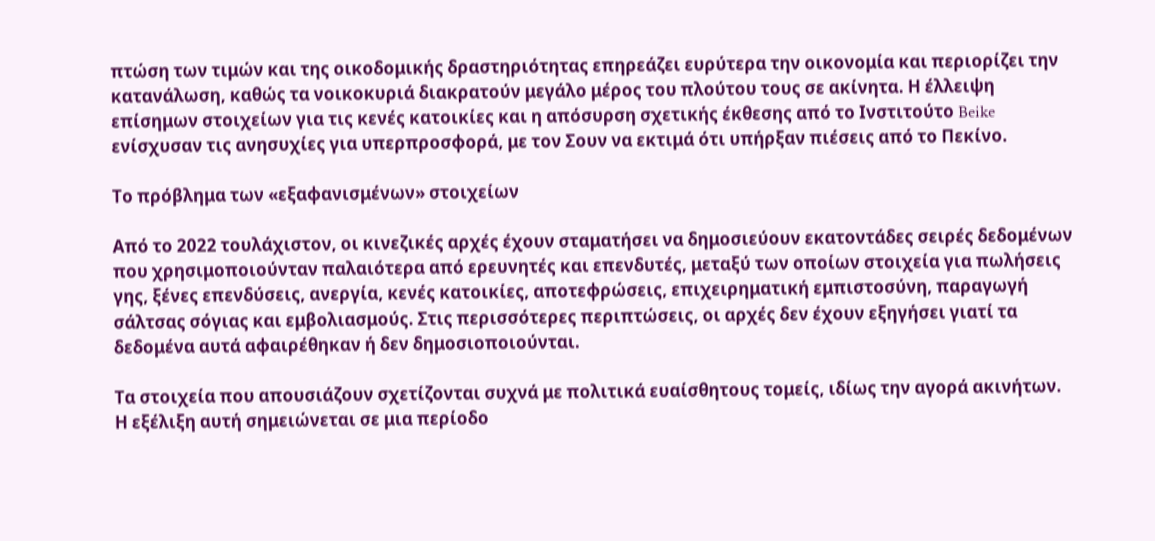πτώση των τιμών και της οικοδομικής δραστηριότητας επηρεάζει ευρύτερα την οικονομία και περιορίζει την κατανάλωση, καθώς τα νοικοκυριά διακρατούν μεγάλο μέρος του πλούτου τους σε ακίνητα. Η έλλειψη επίσημων στοιχείων για τις κενές κατοικίες και η απόσυρση σχετικής έκθεσης από το Ινστιτούτο Beike ενίσχυσαν τις ανησυχίες για υπερπροσφορά, με τον Σουν να εκτιμά ότι υπήρξαν πιέσεις από το Πεκίνο.

Το πρόβλημα των «εξαφανισμένων» στοιχείων

Από το 2022 τουλάχιστον, οι κινεζικές αρχές έχουν σταματήσει να δημοσιεύουν εκατοντάδες σειρές δεδομένων που χρησιμοποιούνταν παλαιότερα από ερευνητές και επενδυτές, μεταξύ των οποίων στοιχεία για πωλήσεις γης, ξένες επενδύσεις, ανεργία, κενές κατοικίες, αποτεφρώσεις, επιχειρηματική εμπιστοσύνη, παραγωγή σάλτσας σόγιας και εμβολιασμούς. Στις περισσότερες περιπτώσεις, οι αρχές δεν έχουν εξηγήσει γιατί τα δεδομένα αυτά αφαιρέθηκαν ή δεν δημοσιοποιούνται.

Τα στοιχεία που απουσιάζουν σχετίζονται συχνά με πολιτικά ευαίσθητους τομείς, ιδίως την αγορά ακινήτων. Η εξέλιξη αυτή σημειώνεται σε μια περίοδο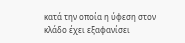κατά την οποία η ύφεση στον κλάδο έχει εξαφανίσει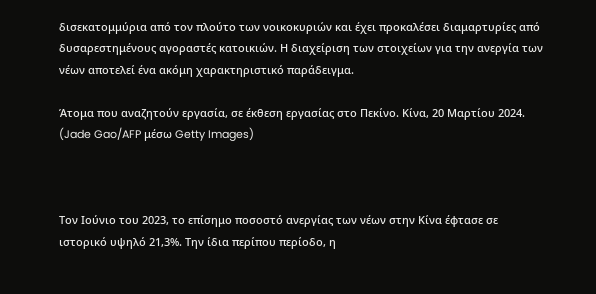δισεκατομμύρια από τον πλούτο των νοικοκυριών και έχει προκαλέσει διαμαρτυρίες από δυσαρεστημένους αγοραστές κατοικιών. Η διαχείριση των στοιχείων για την ανεργία των νέων αποτελεί ένα ακόμη χαρακτηριστικό παράδειγμα.

Άτομα που αναζητούν εργασία, σε έκθεση εργασίας στο Πεκίνο. Κίνα, 20 Μαρτίου 2024. (Jade Gao/AFP μέσω Getty Images)



Τον Ιούνιο του 2023, το επίσημο ποσοστό ανεργίας των νέων στην Κίνα έφτασε σε ιστορικό υψηλό 21,3%. Την ίδια περίπου περίοδο, η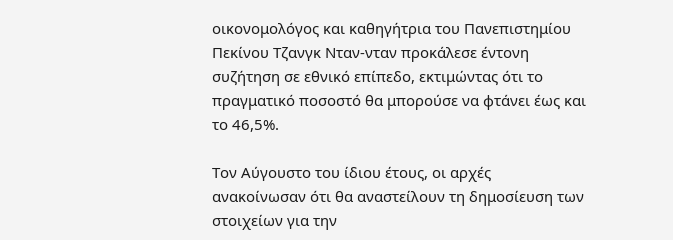οικονομολόγος και καθηγήτρια του Πανεπιστημίου Πεκίνου Τζανγκ Νταν-νταν προκάλεσε έντονη συζήτηση σε εθνικό επίπεδο, εκτιμώντας ότι το πραγματικό ποσοστό θα μπορούσε να φτάνει έως και το 46,5%.

Τον Αύγουστο του ίδιου έτους, οι αρχές ανακοίνωσαν ότι θα αναστείλουν τη δημοσίευση των στοιχείων για την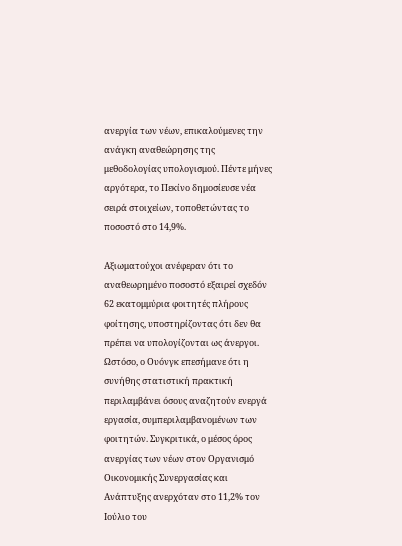ανεργία των νέων, επικαλούμενες την ανάγκη αναθεώρησης της μεθοδολογίας υπολογισμού. Πέντε μήνες αργότερα, το Πεκίνο δημοσίευσε νέα σειρά στοιχείων, τοποθετώντας το ποσοστό στο 14,9%.

Αξιωματούχοι ανέφεραν ότι το αναθεωρημένο ποσοστό εξαιρεί σχεδόν 62 εκατομμύρια φοιτητές πλήρους φοίτησης, υποστηρίζοντας ότι δεν θα πρέπει να υπολογίζονται ως άνεργοι. Ωστόσο, ο Ουόνγκ επεσήμανε ότι η συνήθης στατιστική πρακτική περιλαμβάνει όσους αναζητούν ενεργά εργασία, συμπεριλαμβανομένων των φοιτητών. Συγκριτικά, ο μέσος όρος ανεργίας των νέων στον Οργανισμό Οικονομικής Συνεργασίας και Ανάπτυξης ανερχόταν στο 11,2% τον Ιούλιο του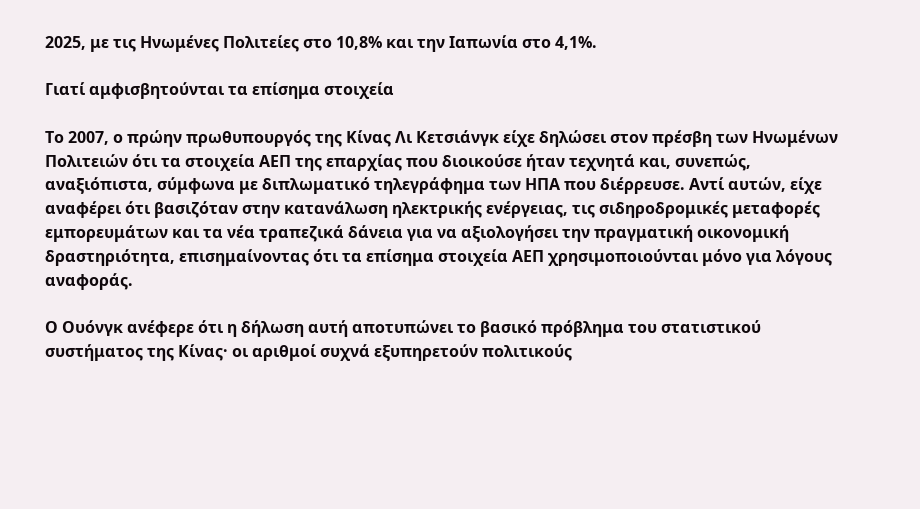2025, με τις Ηνωμένες Πολιτείες στο 10,8% και την Ιαπωνία στο 4,1%.

Γιατί αμφισβητούνται τα επίσημα στοιχεία

Το 2007, ο πρώην πρωθυπουργός της Κίνας Λι Κετσιάνγκ είχε δηλώσει στον πρέσβη των Ηνωμένων Πολιτειών ότι τα στοιχεία ΑΕΠ της επαρχίας που διοικούσε ήταν τεχνητά και, συνεπώς, αναξιόπιστα, σύμφωνα με διπλωματικό τηλεγράφημα των ΗΠΑ που διέρρευσε. Αντί αυτών, είχε αναφέρει ότι βασιζόταν στην κατανάλωση ηλεκτρικής ενέργειας, τις σιδηροδρομικές μεταφορές εμπορευμάτων και τα νέα τραπεζικά δάνεια για να αξιολογήσει την πραγματική οικονομική δραστηριότητα, επισημαίνοντας ότι τα επίσημα στοιχεία ΑΕΠ χρησιμοποιούνται μόνο για λόγους αναφοράς.

Ο Ουόνγκ ανέφερε ότι η δήλωση αυτή αποτυπώνει το βασικό πρόβλημα του στατιστικού συστήματος της Κίνας· οι αριθμοί συχνά εξυπηρετούν πολιτικούς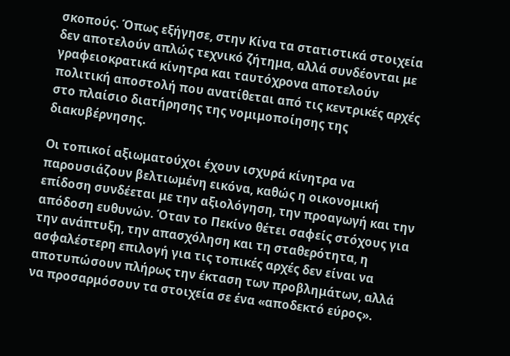σκοπούς. Όπως εξήγησε, στην Κίνα τα στατιστικά στοιχεία δεν αποτελούν απλώς τεχνικό ζήτημα, αλλά συνδέονται με γραφειοκρατικά κίνητρα και ταυτόχρονα αποτελούν πολιτική αποστολή που ανατίθεται από τις κεντρικές αρχές στο πλαίσιο διατήρησης της νομιμοποίησης της διακυβέρνησης.

Οι τοπικοί αξιωματούχοι έχουν ισχυρά κίνητρα να παρουσιάζουν βελτιωμένη εικόνα, καθώς η οικονομική επίδοση συνδέεται με την αξιολόγηση, την προαγωγή και την απόδοση ευθυνών. Όταν το Πεκίνο θέτει σαφείς στόχους για την ανάπτυξη, την απασχόληση και τη σταθερότητα, η ασφαλέστερη επιλογή για τις τοπικές αρχές δεν είναι να αποτυπώσουν πλήρως την έκταση των προβλημάτων, αλλά να προσαρμόσουν τα στοιχεία σε ένα «αποδεκτό εύρος».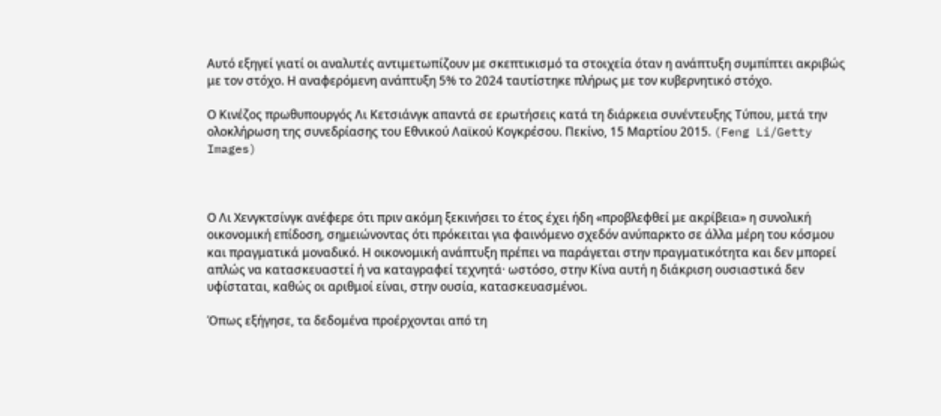Αυτό εξηγεί γιατί οι αναλυτές αντιμετωπίζουν με σκεπτικισμό τα στοιχεία όταν η ανάπτυξη συμπίπτει ακριβώς με τον στόχο. Η αναφερόμενη ανάπτυξη 5% το 2024 ταυτίστηκε πλήρως με τον κυβερνητικό στόχο.

Ο Κινέζος πρωθυπουργός Λι Κετσιάνγκ απαντά σε ερωτήσεις κατά τη διάρκεια συνέντευξης Τύπου, μετά την ολοκλήρωση της συνεδρίασης του Εθνικού Λαϊκού Κογκρέσου. Πεκίνο, 15 Μαρτίου 2015. (Feng Li/Getty Images)



Ο Λι Χενγκτσίνγκ ανέφερε ότι πριν ακόμη ξεκινήσει το έτος έχει ήδη «προβλεφθεί με ακρίβεια» η συνολική οικονομική επίδοση, σημειώνοντας ότι πρόκειται για φαινόμενο σχεδόν ανύπαρκτο σε άλλα μέρη του κόσμου και πραγματικά μοναδικό. Η οικονομική ανάπτυξη πρέπει να παράγεται στην πραγματικότητα και δεν μπορεί απλώς να κατασκευαστεί ή να καταγραφεί τεχνητά· ωστόσο, στην Κίνα αυτή η διάκριση ουσιαστικά δεν υφίσταται, καθώς οι αριθμοί είναι, στην ουσία, κατασκευασμένοι.

Όπως εξήγησε, τα δεδομένα προέρχονται από τη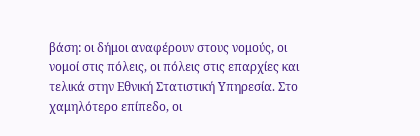βάση: οι δήμοι αναφέρουν στους νομούς, οι νομοί στις πόλεις, οι πόλεις στις επαρχίες και τελικά στην Εθνική Στατιστική Υπηρεσία. Στο χαμηλότερο επίπεδο, οι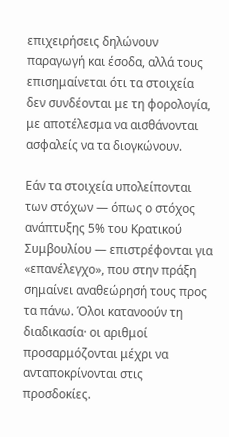επιχειρήσεις δηλώνουν παραγωγή και έσοδα, αλλά τους επισημαίνεται ότι τα στοιχεία δεν συνδέονται με τη φορολογία, με αποτέλεσμα να αισθάνονται ασφαλείς να τα διογκώνουν.

Εάν τα στοιχεία υπολείπονται των στόχων — όπως ο στόχος ανάπτυξης 5% του Κρατικού Συμβουλίου — επιστρέφονται για «επανέλεγχο», που στην πράξη σημαίνει αναθεώρησή τους προς τα πάνω. Όλοι κατανοούν τη διαδικασία· οι αριθμοί προσαρμόζονται μέχρι να ανταποκρίνονται στις προσδοκίες.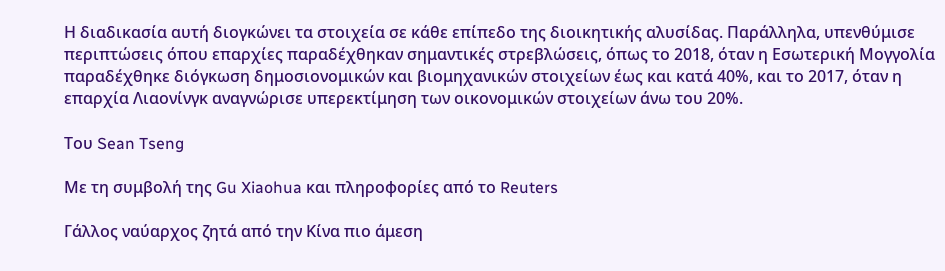Η διαδικασία αυτή διογκώνει τα στοιχεία σε κάθε επίπεδο της διοικητικής αλυσίδας. Παράλληλα, υπενθύμισε περιπτώσεις όπου επαρχίες παραδέχθηκαν σημαντικές στρεβλώσεις, όπως το 2018, όταν η Εσωτερική Μογγολία παραδέχθηκε διόγκωση δημοσιονομικών και βιομηχανικών στοιχείων έως και κατά 40%, και το 2017, όταν η επαρχία Λιαονίνγκ αναγνώρισε υπερεκτίμηση των οικονομικών στοιχείων άνω του 20%.

Του Sean Tseng

Με τη συμβολή της Gu Xiaohua και πληροφορίες από το Reuters

Γάλλος ναύαρχος ζητά από την Κίνα πιο άμεση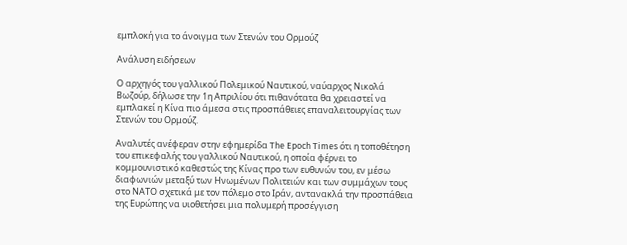εμπλοκή για το άνοιγμα των Στενών του Ορμούζ

Ανάλυση ειδήσεων

Ο αρχηγός του γαλλικού Πολεμικού Ναυτικού, ναύαρχος Νικολά Βωζούρ, δήλωσε την 1η Απριλίου ότι πιθανότατα θα χρειαστεί να εμπλακεί η Κίνα πιο άμεσα στις προσπάθειες επαναλειτουργίας των Στενών του Ορμούζ.

Αναλυτές ανέφεραν στην εφημερίδα The Epoch Times ότι η τοποθέτηση του επικεφαλής του γαλλικού Ναυτικού, η οποία φέρνει το κομμουνιστικό καθεστώς της Κίνας προ των ευθυνών του, εν μέσω διαφωνιών μεταξύ των Ηνωμένων Πολιτειών και των συμμάχων τους στο ΝΑΤΟ σχετικά με τον πόλεμο στο Ιράν, αντανακλά την προσπάθεια της Ευρώπης να υιοθετήσει μια πολυμερή προσέγγιση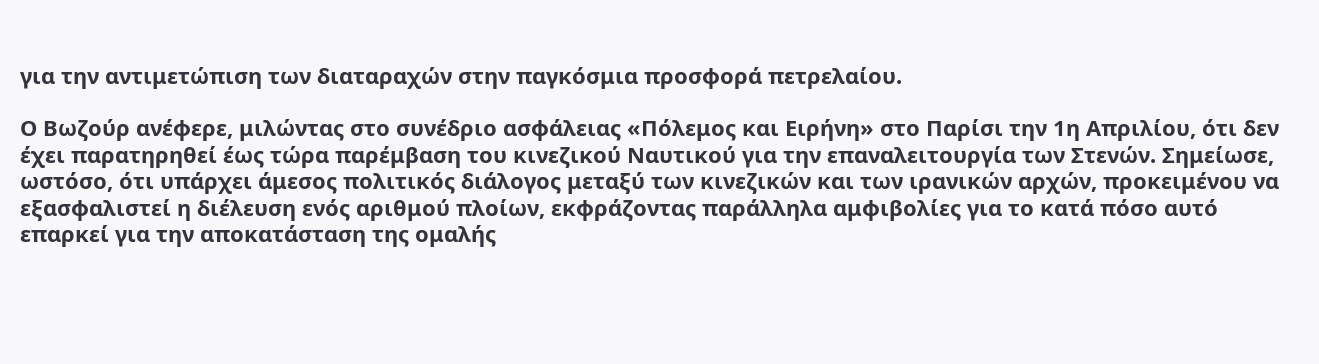για την αντιμετώπιση των διαταραχών στην παγκόσμια προσφορά πετρελαίου.

Ο Βωζούρ ανέφερε, μιλώντας στο συνέδριο ασφάλειας «Πόλεμος και Ειρήνη» στο Παρίσι την 1η Απριλίου, ότι δεν έχει παρατηρηθεί έως τώρα παρέμβαση του κινεζικού Ναυτικού για την επαναλειτουργία των Στενών. Σημείωσε, ωστόσο, ότι υπάρχει άμεσος πολιτικός διάλογος μεταξύ των κινεζικών και των ιρανικών αρχών, προκειμένου να εξασφαλιστεί η διέλευση ενός αριθμού πλοίων, εκφράζοντας παράλληλα αμφιβολίες για το κατά πόσο αυτό επαρκεί για την αποκατάσταση της ομαλής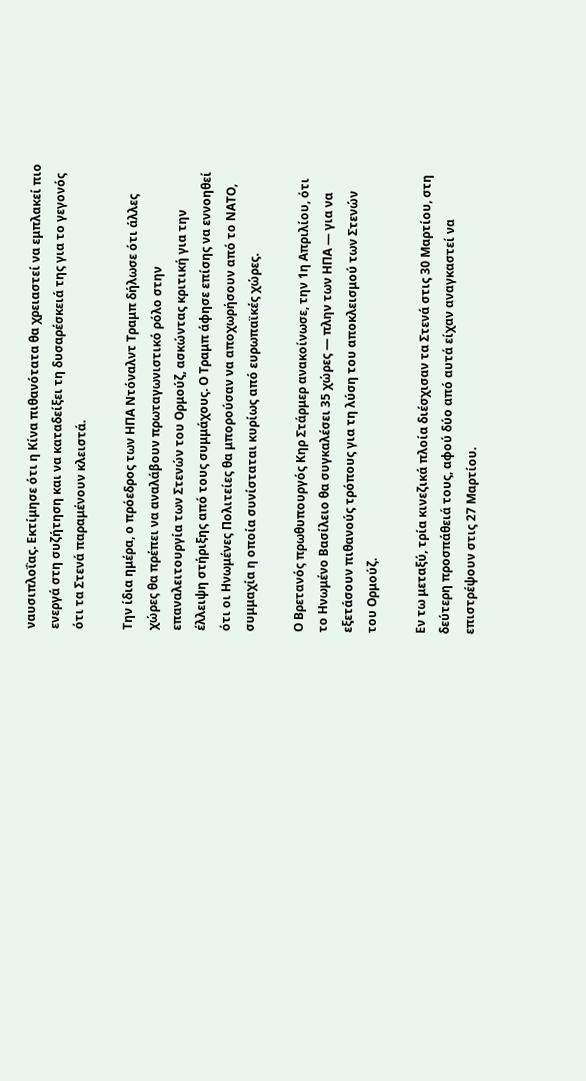ναυσιπλοΐας. Εκτίμησε ότι η Κίνα πιθανότατα θα χρειαστεί να εμπλακεί πιο ενεργά στη συζήτηση και να καταδείξει τη δυσαρέσκειά της για το γεγονός ότι τα Στενά παραμένουν κλειστά.

Την ίδια ημέρα, ο πρόεδρος των ΗΠΑ Ντόναλντ Τραμπ δήλωσε ότι άλλες χώρες θα πρέπει να αναλάβουν πρωταγωνιστικό ρόλο στην επαναλειτουργία των Στενών του Ορμούζ, ασκώντας κριτική για την έλλειψη στήριξης από τους συμμάχους. Ο Τραμπ άφησε επίσης να εννοηθεί ότι οι Ηνωμένες Πολιτείες θα μπορούσαν να αποχωρήσουν από το ΝΑΤΟ, συμμαχία η οποία συνίσταται κυρίως από ευρωπαϊκές χώρες.

Ο Βρετανός πρωθυπουργός Κηρ Στάρμερ ανακοίνωσε, την 1η Απριλίου, ότι το Ηνωμένο Βασίλειο θα συγκαλέσει 35 χώρες — πλην των ΗΠΑ — για να εξετάσουν πιθανούς τρόπους για τη λύση του αποκλεισμού των Στενών του Ορμούζ.

Εν τω μεταξύ, τρία κινεζικά πλοία διέσχισαν τα Στενά στις 30 Μαρτίου, στη δεύτερη προσπάθειά τους, αφού δύο από αυτά είχαν αναγκαστεί να επιστρέψουν στις 27 Μαρτίου.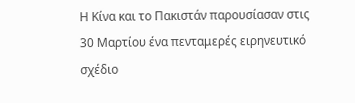Η Κίνα και το Πακιστάν παρουσίασαν στις 30 Μαρτίου ένα πενταμερές ειρηνευτικό σχέδιο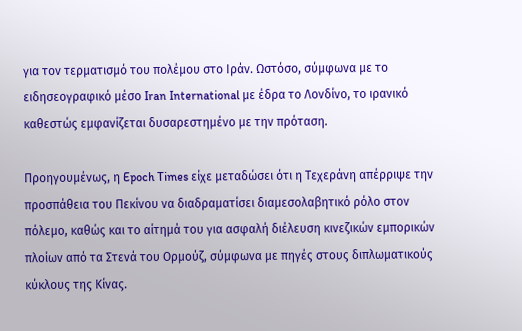για τον τερματισμό του πολέμου στο Ιράν. Ωστόσο, σύμφωνα με το ειδησεογραφικό μέσο Iran International με έδρα το Λονδίνο, το ιρανικό καθεστώς εμφανίζεται δυσαρεστημένο με την πρόταση.

Προηγουμένως, η Epoch Times είχε μεταδώσει ότι η Τεχεράνη απέρριψε την προσπάθεια του Πεκίνου να διαδραματίσει διαμεσολαβητικό ρόλο στον πόλεμο, καθώς και το αίτημά του για ασφαλή διέλευση κινεζικών εμπορικών πλοίων από τα Στενά του Ορμούζ, σύμφωνα με πηγές στους διπλωματικούς κύκλους της Κίνας.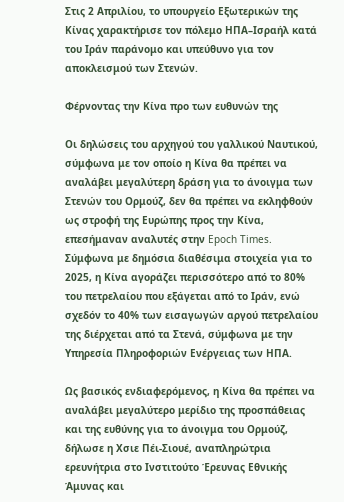Στις 2 Απριλίου, το υπουργείο Εξωτερικών της Κίνας χαρακτήρισε τον πόλεμο ΗΠΑ–Ισραήλ κατά του Ιράν παράνομο και υπεύθυνο για τον αποκλεισμού των Στενών.

Φέρνοντας την Κίνα προ των ευθυνών της

Οι δηλώσεις του αρχηγού του γαλλικού Ναυτικού, σύμφωνα με τον οποίο η Κίνα θα πρέπει να αναλάβει μεγαλύτερη δράση για το άνοιγμα των Στενών του Ορμούζ, δεν θα πρέπει να εκληφθούν ως στροφή της Ευρώπης προς την Κίνα, επεσήμαναν αναλυτές στην Epoch Times. Σύμφωνα με δημόσια διαθέσιμα στοιχεία για το 2025, η Κίνα αγοράζει περισσότερο από το 80% του πετρελαίου που εξάγεται από το Ιράν, ενώ σχεδόν το 40% των εισαγωγών αργού πετρελαίου της διέρχεται από τα Στενά, σύμφωνα με την Υπηρεσία Πληροφοριών Ενέργειας των ΗΠΑ.

Ως βασικός ενδιαφερόμενος, η Κίνα θα πρέπει να αναλάβει μεγαλύτερο μερίδιο της προσπάθειας και της ευθύνης για το άνοιγμα του Ορμούζ, δήλωσε η Χσιε Πέι-Σιουέ, αναπληρώτρια ερευνήτρια στο Ινστιτούτο Έρευνας Εθνικής Άμυνας και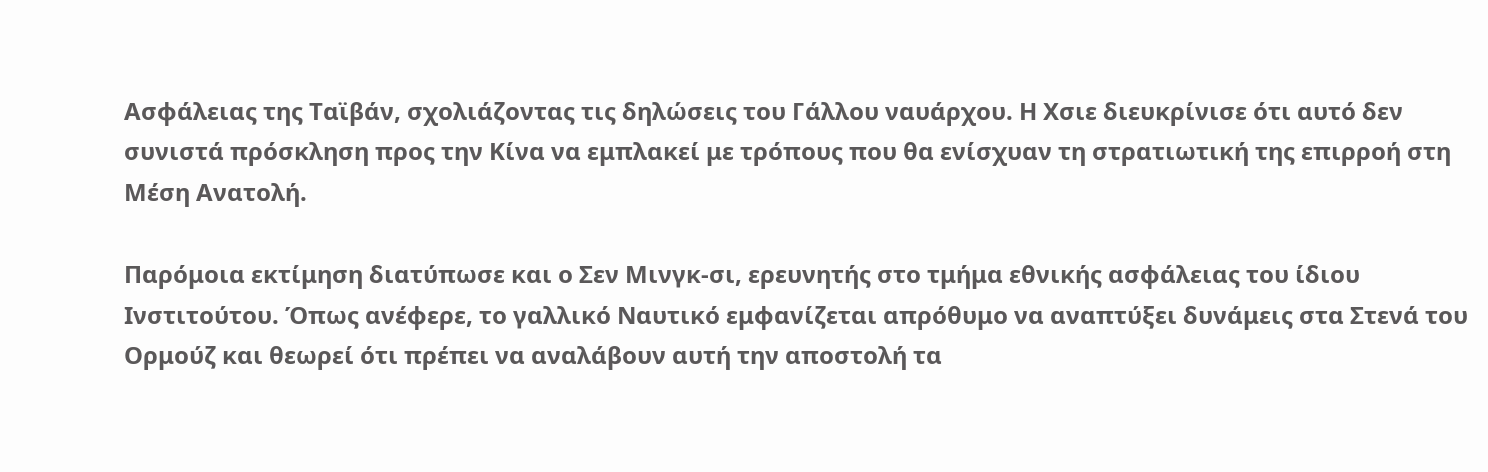Ασφάλειας της Ταϊβάν, σχολιάζοντας τις δηλώσεις του Γάλλου ναυάρχου. Η Χσιε διευκρίνισε ότι αυτό δεν συνιστά πρόσκληση προς την Κίνα να εμπλακεί με τρόπους που θα ενίσχυαν τη στρατιωτική της επιρροή στη Μέση Ανατολή.

Παρόμοια εκτίμηση διατύπωσε και ο Σεν Μινγκ-σι, ερευνητής στο τμήμα εθνικής ασφάλειας του ίδιου Ινστιτούτου. Όπως ανέφερε, το γαλλικό Ναυτικό εμφανίζεται απρόθυμο να αναπτύξει δυνάμεις στα Στενά του Ορμούζ και θεωρεί ότι πρέπει να αναλάβουν αυτή την αποστολή τα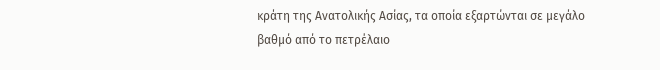κράτη της Ανατολικής Ασίας, τα οποία εξαρτώνται σε μεγάλο βαθμό από το πετρέλαιο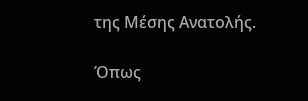της Μέσης Ανατολής.

Όπως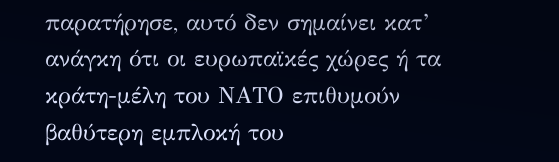παρατήρησε, αυτό δεν σημαίνει κατ’ ανάγκη ότι οι ευρωπαϊκές χώρες ή τα κράτη-μέλη του ΝΑΤΟ επιθυμούν βαθύτερη εμπλοκή του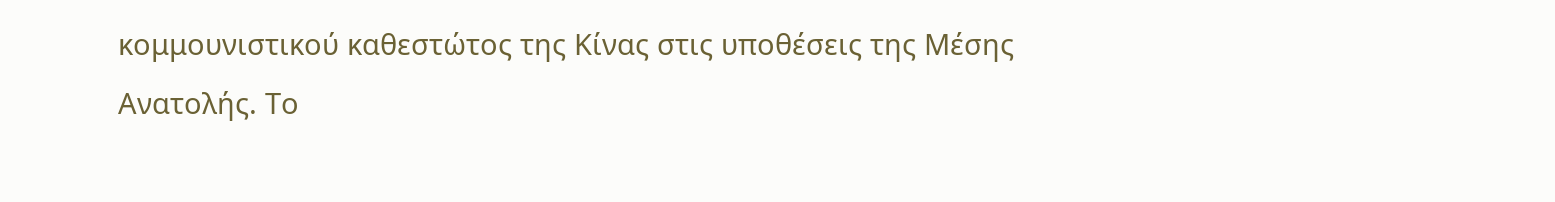κομμουνιστικού καθεστώτος της Κίνας στις υποθέσεις της Μέσης Ανατολής. Το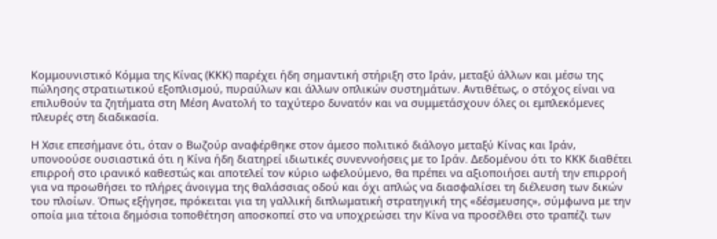Κομμουνιστικό Κόμμα της Κίνας (ΚΚΚ) παρέχει ήδη σημαντική στήριξη στο Ιράν, μεταξύ άλλων και μέσω της πώλησης στρατιωτικού εξοπλισμού, πυραύλων και άλλων οπλικών συστημάτων. Αντιθέτως, ο στόχος είναι να επιλυθούν τα ζητήματα στη Μέση Ανατολή το ταχύτερο δυνατόν και να συμμετάσχουν όλες οι εμπλεκόμενες πλευρές στη διαδικασία.

Η Χσιε επεσήμανε ότι, όταν ο Βωζούρ αναφέρθηκε στον άμεσο πολιτικό διάλογο μεταξύ Κίνας και Ιράν, υπονοούσε ουσιαστικά ότι η Κίνα ήδη διατηρεί ιδιωτικές συνεννοήσεις με το Ιράν. Δεδομένου ότι το ΚΚΚ διαθέτει επιρροή στο ιρανικό καθεστώς και αποτελεί τον κύριο ωφελούμενο, θα πρέπει να αξιοποιήσει αυτή την επιρροή για να προωθήσει το πλήρες άνοιγμα της θαλάσσιας οδού και όχι απλώς να διασφαλίσει τη διέλευση των δικών του πλοίων. Όπως εξήγησε, πρόκειται για τη γαλλική διπλωματική στρατηγική της «δέσμευσης», σύμφωνα με την οποία μια τέτοια δημόσια τοποθέτηση αποσκοπεί στο να υποχρεώσει την Κίνα να προσέλθει στο τραπέζι των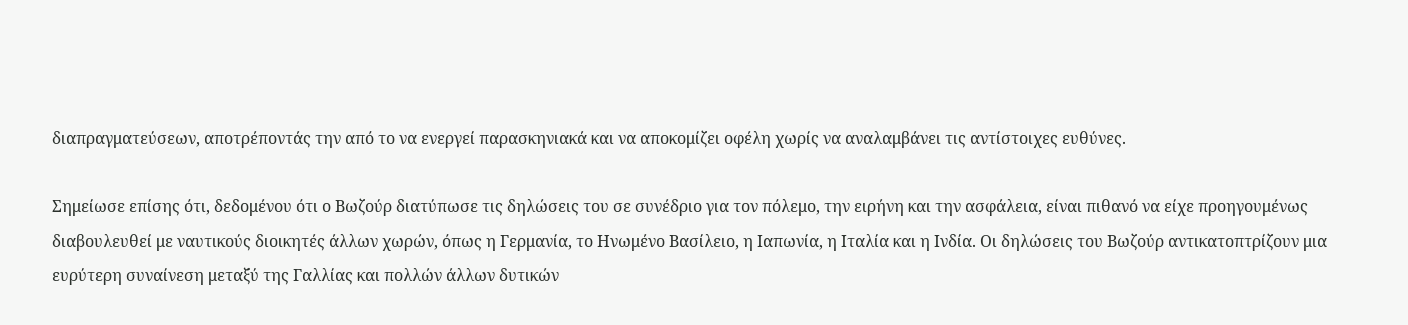διαπραγματεύσεων, αποτρέποντάς την από το να ενεργεί παρασκηνιακά και να αποκομίζει οφέλη χωρίς να αναλαμβάνει τις αντίστοιχες ευθύνες.

Σημείωσε επίσης ότι, δεδομένου ότι ο Βωζούρ διατύπωσε τις δηλώσεις του σε συνέδριο για τον πόλεμο, την ειρήνη και την ασφάλεια, είναι πιθανό να είχε προηγουμένως διαβουλευθεί με ναυτικούς διοικητές άλλων χωρών, όπως η Γερμανία, το Ηνωμένο Βασίλειο, η Ιαπωνία, η Ιταλία και η Ινδία. Οι δηλώσεις του Βωζούρ αντικατοπτρίζουν μια ευρύτερη συναίνεση μεταξύ της Γαλλίας και πολλών άλλων δυτικών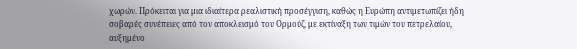χωρών. Πρόκειται για μια ιδιαίτερα ρεαλιστική προσέγγιση, καθώς η Ευρώπη αντιμετωπίζει ήδη σοβαρές συνέπειες από τον αποκλεισμό του Ορμούζ, με εκτίναξη των τιμών του πετρελαίου, αυξημένο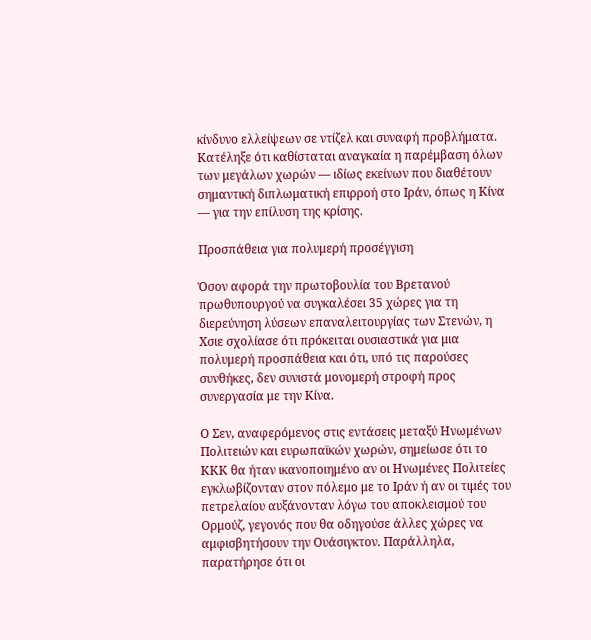κίνδυνο ελλείψεων σε ντίζελ και συναφή προβλήματα. Κατέληξε ότι καθίσταται αναγκαία η παρέμβαση όλων των μεγάλων χωρών — ιδίως εκείνων που διαθέτουν σημαντική διπλωματική επιρροή στο Ιράν, όπως η Κίνα — για την επίλυση της κρίσης.

Προσπάθεια για πολυμερή προσέγγιση

Όσον αφορά την πρωτοβουλία του Βρετανού πρωθυπουργού να συγκαλέσει 35 χώρες για τη διερεύνηση λύσεων επαναλειτουργίας των Στενών, η Χσιε σχολίασε ότι πρόκειται ουσιαστικά για μια πολυμερή προσπάθεια και ότι, υπό τις παρούσες συνθήκες, δεν συνιστά μονομερή στροφή προς συνεργασία με την Κίνα.

Ο Σεν, αναφερόμενος στις εντάσεις μεταξύ Ηνωμένων Πολιτειών και ευρωπαϊκών χωρών, σημείωσε ότι το ΚΚΚ θα ήταν ικανοποιημένο αν οι Ηνωμένες Πολιτείες εγκλωβίζονταν στον πόλεμο με το Ιράν ή αν οι τιμές του πετρελαίου αυξάνονταν λόγω του αποκλεισμού του Ορμούζ, γεγονός που θα οδηγούσε άλλες χώρες να αμφισβητήσουν την Ουάσιγκτον. Παράλληλα, παρατήρησε ότι οι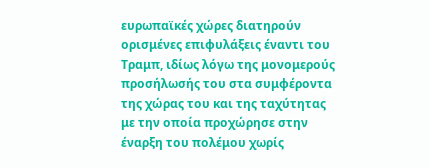ευρωπαϊκές χώρες διατηρούν ορισμένες επιφυλάξεις έναντι του Τραμπ, ιδίως λόγω της μονομερούς προσήλωσής του στα συμφέροντα της χώρας του και της ταχύτητας με την οποία προχώρησε στην έναρξη του πολέμου χωρίς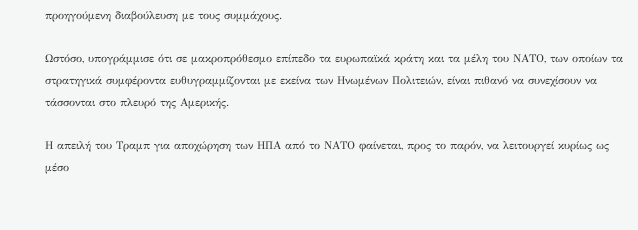προηγούμενη διαβούλευση με τους συμμάχους.

Ωστόσο, υπογράμμισε ότι σε μακροπρόθεσμο επίπεδο τα ευρωπαϊκά κράτη και τα μέλη του ΝΑΤΟ, των οποίων τα στρατηγικά συμφέροντα ευθυγραμμίζονται με εκείνα των Ηνωμένων Πολιτειών, είναι πιθανό να συνεχίσουν να τάσσονται στο πλευρό της Αμερικής.

Η απειλή του Τραμπ για αποχώρηση των ΗΠΑ από το ΝΑΤΟ φαίνεται, προς το παρόν, να λειτουργεί κυρίως ως μέσο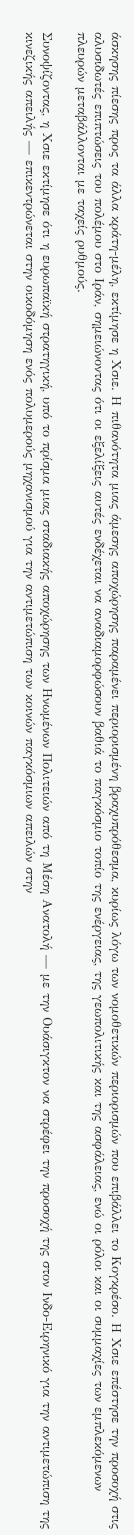άσκησης πίεσης προς τα άλλα κράτη-μέλη, εκτίμησε η Χσιε. Η πιθανότητα μιας άμεσης αποχώρησης παραμένει περιορισμένη βραχυπρόθεσμα, κυρίως λόγω των νομοθετικών περιορισμών που επιβάλλει το Κογκρέσο. Η Χσιε επέστησε την προσοχή στις αλυσιδωτές επιπτώσεις του πολέμου στο Ιράν, σημειώνοντας ότι οι εξελίξεις αυτές ενδέχεται να αναδιαμορφώσουν βαθιά το παγκόσμιο τοπίο της ενέργειας, της γεωπολιτικής και της ασφάλειας, ενώ οι ρόλοι και οι συμμαχίες των εμπλεκόμενων πλευρών μεταβάλλονται με ταχείς ρυθμούς.

Συνοψίζοντας, η Χσιε εκτίμησε ότι η ευρωπαϊκή στρατηγική, υπό το πρίσμα μιας σταδιακής αποχώρησης των Ηνωμένων Πολιτειών από τη Μέση Ανατολή — με την Ουάσιγκτον να στρέφει την προσοχή της στον Ινδο-Ειρηνικό για την αντιμετώπιση της κινεζικής απειλής — επικεντρώνεται στην οικοδόμηση ενός πολυμερούς μηχανισμού για την αντιμετώπιση των κοινών παγκόσμιων απειλών στην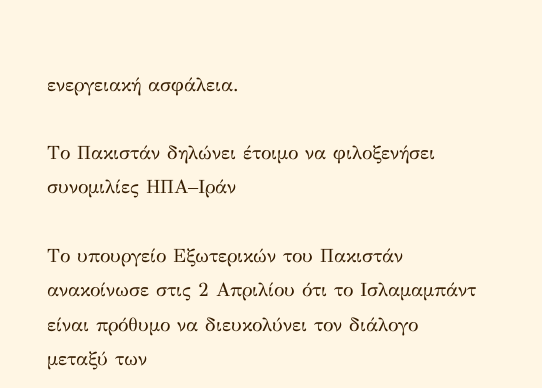ενεργειακή ασφάλεια.

Το Πακιστάν δηλώνει έτοιμο να φιλοξενήσει συνομιλίες ΗΠΑ–Ιράν

Το υπουργείο Εξωτερικών του Πακιστάν ανακοίνωσε στις 2 Απριλίου ότι το Ισλαμαμπάντ είναι πρόθυμο να διευκολύνει τον διάλογο μεταξύ των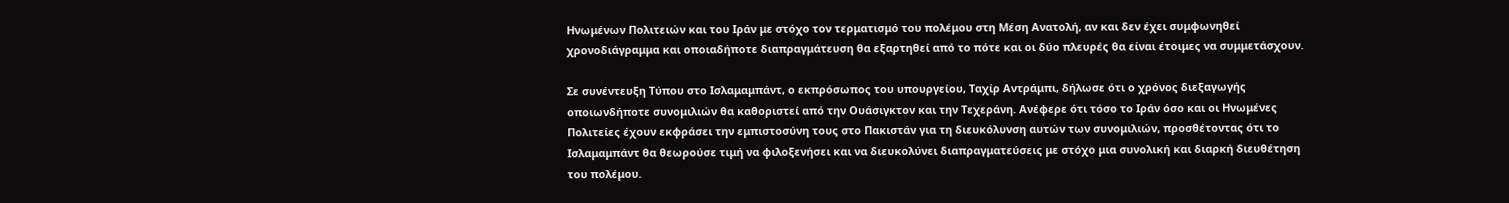Ηνωμένων Πολιτειών και του Ιράν με στόχο τον τερματισμό του πολέμου στη Μέση Ανατολή, αν και δεν έχει συμφωνηθεί χρονοδιάγραμμα και οποιαδήποτε διαπραγμάτευση θα εξαρτηθεί από το πότε και οι δύο πλευρές θα είναι έτοιμες να συμμετάσχουν.

Σε συνέντευξη Τύπου στο Ισλαμαμπάντ, ο εκπρόσωπος του υπουργείου, Ταχίρ Αντράμπι, δήλωσε ότι ο χρόνος διεξαγωγής οποιωνδήποτε συνομιλιών θα καθοριστεί από την Ουάσιγκτον και την Τεχεράνη. Ανέφερε ότι τόσο το Ιράν όσο και οι Ηνωμένες Πολιτείες έχουν εκφράσει την εμπιστοσύνη τους στο Πακιστάν για τη διευκόλυνση αυτών των συνομιλιών, προσθέτοντας ότι το Ισλαμαμπάντ θα θεωρούσε τιμή να φιλοξενήσει και να διευκολύνει διαπραγματεύσεις με στόχο μια συνολική και διαρκή διευθέτηση του πολέμου.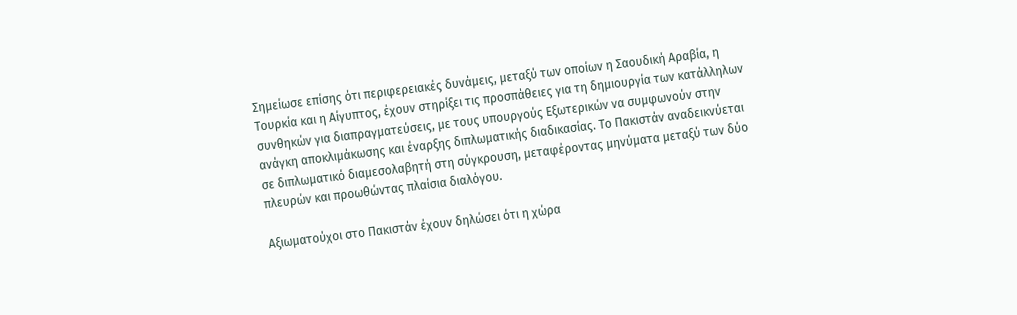Σημείωσε επίσης ότι περιφερειακές δυνάμεις, μεταξύ των οποίων η Σαουδική Αραβία, η Τουρκία και η Αίγυπτος, έχουν στηρίξει τις προσπάθειες για τη δημιουργία των κατάλληλων συνθηκών για διαπραγματεύσεις, με τους υπουργούς Εξωτερικών να συμφωνούν στην ανάγκη αποκλιμάκωσης και έναρξης διπλωματικής διαδικασίας. Το Πακιστάν αναδεικνύεται σε διπλωματικό διαμεσολαβητή στη σύγκρουση, μεταφέροντας μηνύματα μεταξύ των δύο πλευρών και προωθώντας πλαίσια διαλόγου.

Αξιωματούχοι στο Πακιστάν έχουν δηλώσει ότι η χώρα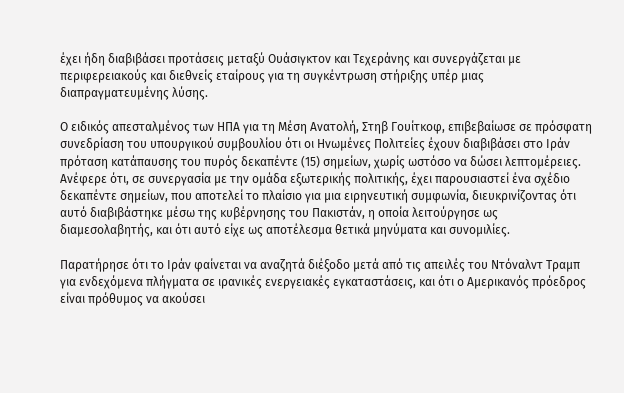έχει ήδη διαβιβάσει προτάσεις μεταξύ Ουάσιγκτον και Τεχεράνης και συνεργάζεται με περιφερειακούς και διεθνείς εταίρους για τη συγκέντρωση στήριξης υπέρ μιας διαπραγματευμένης λύσης.

Ο ειδικός απεσταλμένος των ΗΠΑ για τη Μέση Ανατολή, Στηβ Γουίτκοφ, επιβεβαίωσε σε πρόσφατη συνεδρίαση του υπουργικού συμβουλίου ότι οι Ηνωμένες Πολιτείες έχουν διαβιβάσει στο Ιράν πρόταση κατάπαυσης του πυρός δεκαπέντε (15) σημείων, χωρίς ωστόσο να δώσει λεπτομέρειες. Ανέφερε ότι, σε συνεργασία με την ομάδα εξωτερικής πολιτικής, έχει παρουσιαστεί ένα σχέδιο δεκαπέντε σημείων, που αποτελεί το πλαίσιο για μια ειρηνευτική συμφωνία, διευκρινίζοντας ότι αυτό διαβιβάστηκε μέσω της κυβέρνησης του Πακιστάν, η οποία λειτούργησε ως διαμεσολαβητής, και ότι αυτό είχε ως αποτέλεσμα θετικά μηνύματα και συνομιλίες.

Παρατήρησε ότι το Ιράν φαίνεται να αναζητά διέξοδο μετά από τις απειλές του Ντόναλντ Τραμπ για ενδεχόμενα πλήγματα σε ιρανικές ενεργειακές εγκαταστάσεις, και ότι ο Αμερικανός πρόεδρος είναι πρόθυμος να ακούσει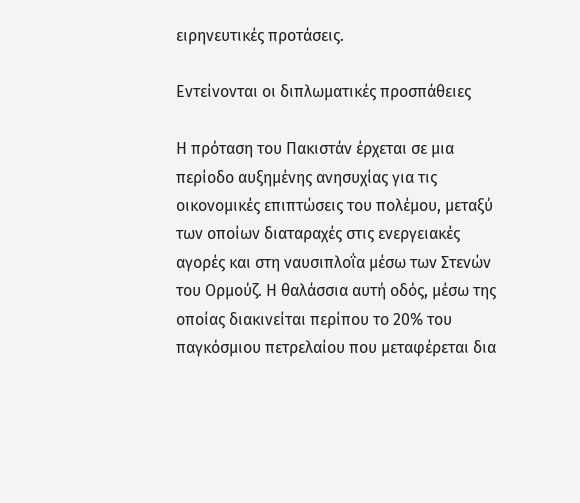ειρηνευτικές προτάσεις.

Εντείνονται οι διπλωματικές προσπάθειες

Η πρόταση του Πακιστάν έρχεται σε μια περίοδο αυξημένης ανησυχίας για τις οικονομικές επιπτώσεις του πολέμου, μεταξύ των οποίων διαταραχές στις ενεργειακές αγορές και στη ναυσιπλοΐα μέσω των Στενών του Ορμούζ. Η θαλάσσια αυτή οδός, μέσω της οποίας διακινείται περίπου το 20% του παγκόσμιου πετρελαίου που μεταφέρεται δια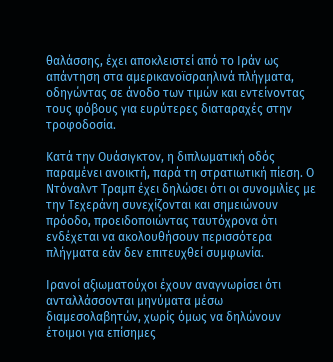θαλάσσης, έχει αποκλειστεί από το Ιράν ως απάντηση στα αμερικανοϊσραηλινά πλήγματα, οδηγώντας σε άνοδο των τιμών και εντείνοντας τους φόβους για ευρύτερες διαταραχές στην τροφοδοσία.

Κατά την Ουάσιγκτον, η διπλωματική οδός παραμένει ανοικτή, παρά τη στρατιωτική πίεση. Ο Ντόναλντ Τραμπ έχει δηλώσει ότι οι συνομιλίες με την Τεχεράνη συνεχίζονται και σημειώνουν πρόοδο, προειδοποιώντας ταυτόχρονα ότι ενδέχεται να ακολουθήσουν περισσότερα πλήγματα εάν δεν επιτευχθεί συμφωνία.

Ιρανοί αξιωματούχοι έχουν αναγνωρίσει ότι ανταλλάσσονται μηνύματα μέσω διαμεσολαβητών, χωρίς όμως να δηλώνουν έτοιμοι για επίσημες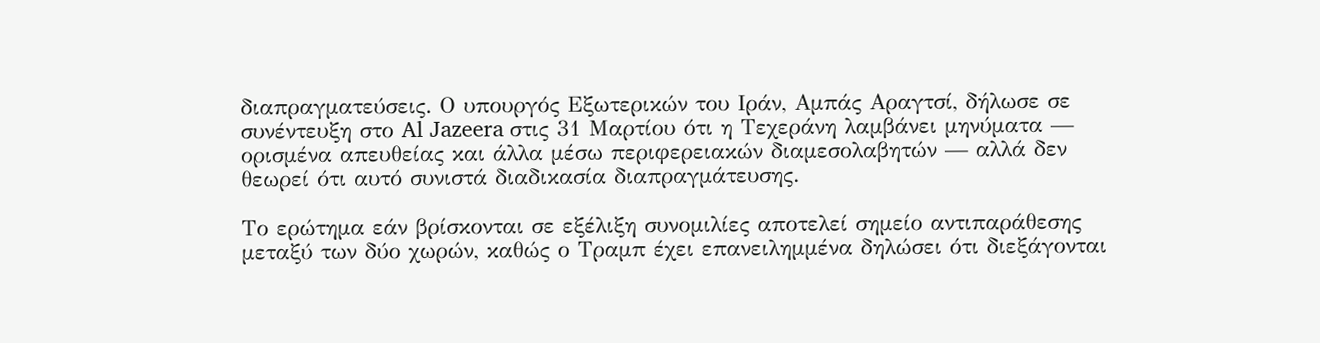διαπραγματεύσεις. Ο υπουργός Εξωτερικών του Ιράν, Αμπάς Αραγτσί, δήλωσε σε συνέντευξη στο Al Jazeera στις 31 Μαρτίου ότι η Τεχεράνη λαμβάνει μηνύματα — ορισμένα απευθείας και άλλα μέσω περιφερειακών διαμεσολαβητών — αλλά δεν θεωρεί ότι αυτό συνιστά διαδικασία διαπραγμάτευσης.

Το ερώτημα εάν βρίσκονται σε εξέλιξη συνομιλίες αποτελεί σημείο αντιπαράθεσης μεταξύ των δύο χωρών, καθώς ο Τραμπ έχει επανειλημμένα δηλώσει ότι διεξάγονται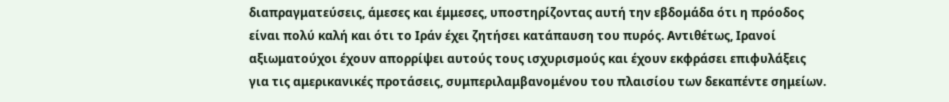διαπραγματεύσεις, άμεσες και έμμεσες, υποστηρίζοντας αυτή την εβδομάδα ότι η πρόοδος είναι πολύ καλή και ότι το Ιράν έχει ζητήσει κατάπαυση του πυρός. Αντιθέτως, Ιρανοί αξιωματούχοι έχουν απορρίψει αυτούς τους ισχυρισμούς και έχουν εκφράσει επιφυλάξεις για τις αμερικανικές προτάσεις, συμπεριλαμβανομένου του πλαισίου των δεκαπέντε σημείων.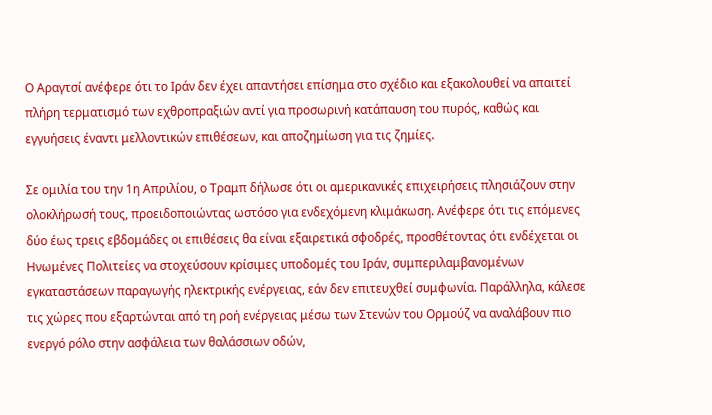Ο Αραγτσί ανέφερε ότι το Ιράν δεν έχει απαντήσει επίσημα στο σχέδιο και εξακολουθεί να απαιτεί πλήρη τερματισμό των εχθροπραξιών αντί για προσωρινή κατάπαυση του πυρός, καθώς και εγγυήσεις έναντι μελλοντικών επιθέσεων, και αποζημίωση για τις ζημίες.

Σε ομιλία του την 1η Απριλίου, ο Τραμπ δήλωσε ότι οι αμερικανικές επιχειρήσεις πλησιάζουν στην ολοκλήρωσή τους, προειδοποιώντας ωστόσο για ενδεχόμενη κλιμάκωση. Ανέφερε ότι τις επόμενες δύο έως τρεις εβδομάδες οι επιθέσεις θα είναι εξαιρετικά σφοδρές, προσθέτοντας ότι ενδέχεται οι Ηνωμένες Πολιτείες να στοχεύσουν κρίσιμες υποδομές του Ιράν, συμπεριλαμβανομένων εγκαταστάσεων παραγωγής ηλεκτρικής ενέργειας, εάν δεν επιτευχθεί συμφωνία. Παράλληλα, κάλεσε τις χώρες που εξαρτώνται από τη ροή ενέργειας μέσω των Στενών του Ορμούζ να αναλάβουν πιο ενεργό ρόλο στην ασφάλεια των θαλάσσιων οδών,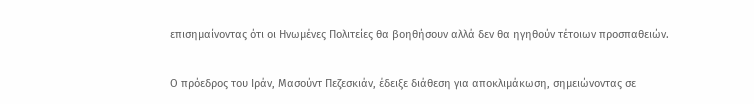επισημαίνοντας ότι οι Ηνωμένες Πολιτείες θα βοηθήσουν αλλά δεν θα ηγηθούν τέτοιων προσπαθειών.

Ο πρόεδρος του Ιράν, Μασούντ Πεζεσκιάν, έδειξε διάθεση για αποκλιμάκωση, σημειώνοντας σε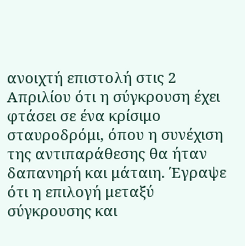ανοιχτή επιστολή στις 2 Απριλίου ότι η σύγκρουση έχει φτάσει σε ένα κρίσιμο σταυροδρόμι, όπου η συνέχιση της αντιπαράθεσης θα ήταν δαπανηρή και μάταιη. Έγραψε ότι η επιλογή μεταξύ σύγκρουσης και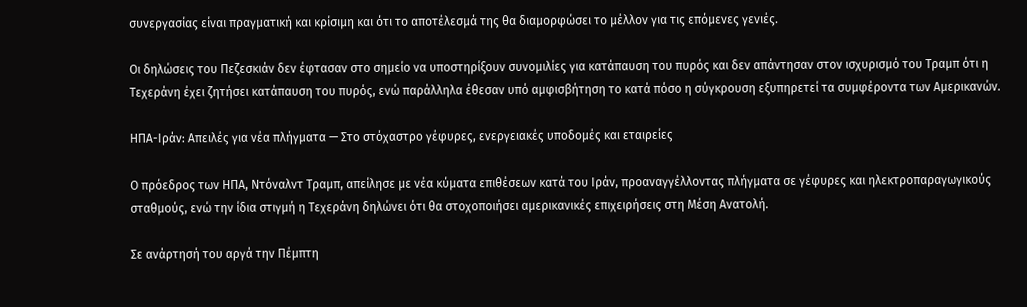συνεργασίας είναι πραγματική και κρίσιμη και ότι το αποτέλεσμά της θα διαμορφώσει το μέλλον για τις επόμενες γενιές.

Οι δηλώσεις του Πεζεσκιάν δεν έφτασαν στο σημείο να υποστηρίξουν συνομιλίες για κατάπαυση του πυρός και δεν απάντησαν στον ισχυρισμό του Τραμπ ότι η Τεχεράνη έχει ζητήσει κατάπαυση του πυρός, ενώ παράλληλα έθεσαν υπό αμφισβήτηση το κατά πόσο η σύγκρουση εξυπηρετεί τα συμφέροντα των Αμερικανών.

ΗΠΑ-Ιράν: Απειλές για νέα πλήγματα — Στο στόχαστρο γέφυρες, ενεργειακές υποδομές και εταιρείες

Ο πρόεδρος των ΗΠΑ, Ντόναλντ Τραμπ, απείλησε με νέα κύματα επιθέσεων κατά του Ιράν, προαναγγέλλοντας πλήγματα σε γέφυρες και ηλεκτροπαραγωγικούς σταθμούς, ενώ την ίδια στιγμή η Τεχεράνη δηλώνει ότι θα στοχοποιήσει αμερικανικές επιχειρήσεις στη Μέση Ανατολή.

Σε ανάρτησή του αργά την Πέμπτη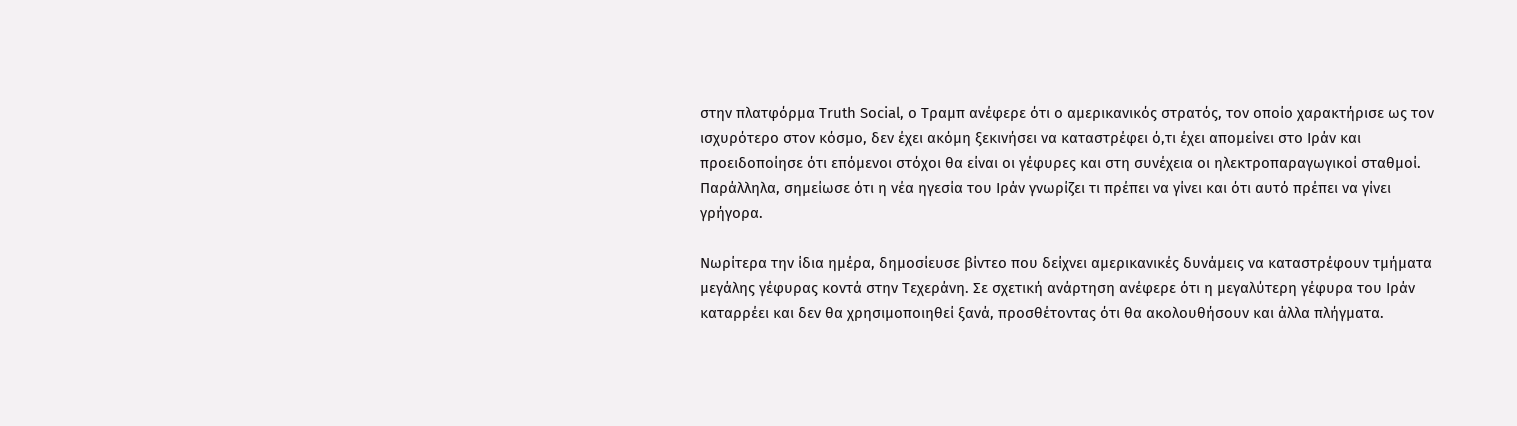στην πλατφόρμα Truth Social, ο Τραμπ ανέφερε ότι ο αμερικανικός στρατός, τον οποίο χαρακτήρισε ως τον ισχυρότερο στον κόσμο, δεν έχει ακόμη ξεκινήσει να καταστρέφει ό,τι έχει απομείνει στο Ιράν και προειδοποίησε ότι επόμενοι στόχοι θα είναι οι γέφυρες και στη συνέχεια οι ηλεκτροπαραγωγικοί σταθμοί. Παράλληλα, σημείωσε ότι η νέα ηγεσία του Ιράν γνωρίζει τι πρέπει να γίνει και ότι αυτό πρέπει να γίνει γρήγορα.

Νωρίτερα την ίδια ημέρα, δημοσίευσε βίντεο που δείχνει αμερικανικές δυνάμεις να καταστρέφουν τμήματα μεγάλης γέφυρας κοντά στην Τεχεράνη. Σε σχετική ανάρτηση ανέφερε ότι η μεγαλύτερη γέφυρα του Ιράν καταρρέει και δεν θα χρησιμοποιηθεί ξανά, προσθέτοντας ότι θα ακολουθήσουν και άλλα πλήγματα.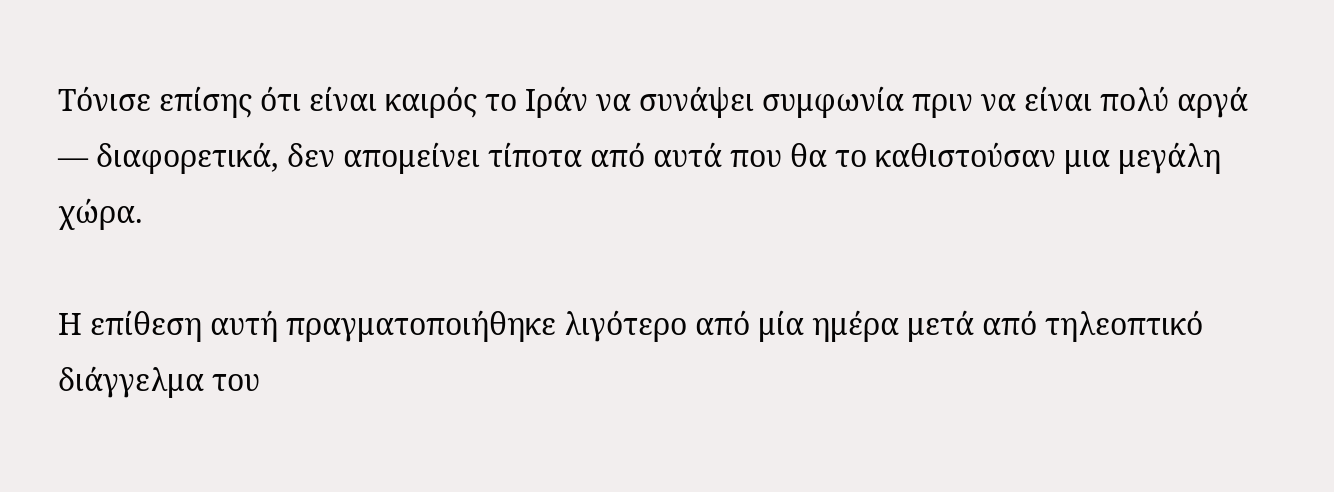Τόνισε επίσης ότι είναι καιρός το Ιράν να συνάψει συμφωνία πριν να είναι πολύ αργά — διαφορετικά, δεν απομείνει τίποτα από αυτά που θα το καθιστούσαν μια μεγάλη χώρα.

Η επίθεση αυτή πραγματοποιήθηκε λιγότερο από μία ημέρα μετά από τηλεοπτικό διάγγελμα του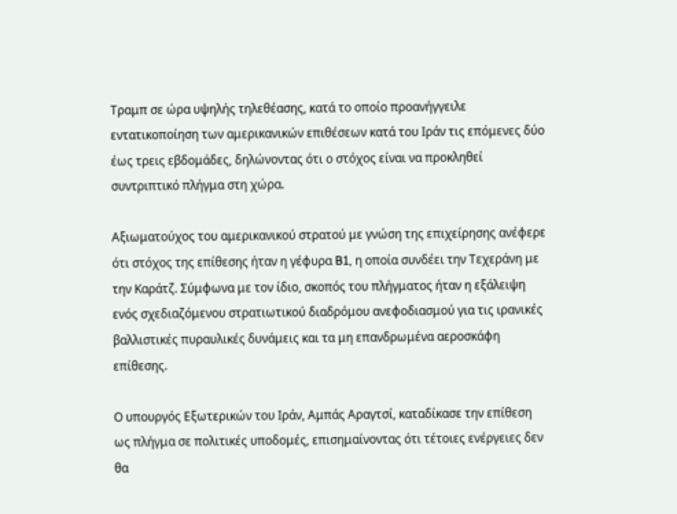Τραμπ σε ώρα υψηλής τηλεθέασης, κατά το οποίο προανήγγειλε εντατικοποίηση των αμερικανικών επιθέσεων κατά του Ιράν τις επόμενες δύο έως τρεις εβδομάδες, δηλώνοντας ότι ο στόχος είναι να προκληθεί συντριπτικό πλήγμα στη χώρα.

Αξιωματούχος του αμερικανικού στρατού με γνώση της επιχείρησης ανέφερε ότι στόχος της επίθεσης ήταν η γέφυρα B1, η οποία συνδέει την Τεχεράνη με την Καράτζ. Σύμφωνα με τον ίδιο, σκοπός του πλήγματος ήταν η εξάλειψη ενός σχεδιαζόμενου στρατιωτικού διαδρόμου ανεφοδιασμού για τις ιρανικές βαλλιστικές πυραυλικές δυνάμεις και τα μη επανδρωμένα αεροσκάφη επίθεσης.

Ο υπουργός Εξωτερικών του Ιράν, Αμπάς Αραγτσί, καταδίκασε την επίθεση ως πλήγμα σε πολιτικές υποδομές, επισημαίνοντας ότι τέτοιες ενέργειες δεν θα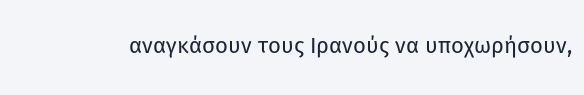αναγκάσουν τους Ιρανούς να υποχωρήσουν,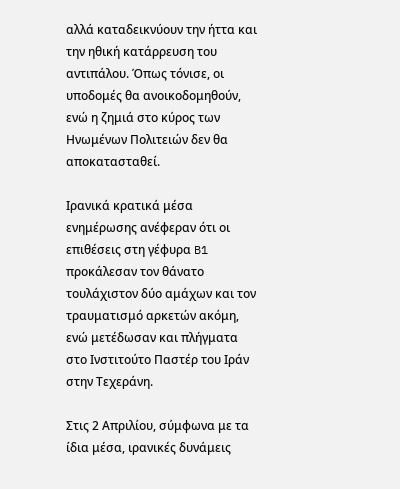αλλά καταδεικνύουν την ήττα και την ηθική κατάρρευση του αντιπάλου. Όπως τόνισε, οι υποδομές θα ανοικοδομηθούν, ενώ η ζημιά στο κύρος των Ηνωμένων Πολιτειών δεν θα αποκατασταθεί.

Ιρανικά κρατικά μέσα ενημέρωσης ανέφεραν ότι οι επιθέσεις στη γέφυρα B1 προκάλεσαν τον θάνατο τουλάχιστον δύο αμάχων και τον τραυματισμό αρκετών ακόμη, ενώ μετέδωσαν και πλήγματα στο Ινστιτούτο Παστέρ του Ιράν στην Τεχεράνη.

Στις 2 Απριλίου, σύμφωνα με τα ίδια μέσα, ιρανικές δυνάμεις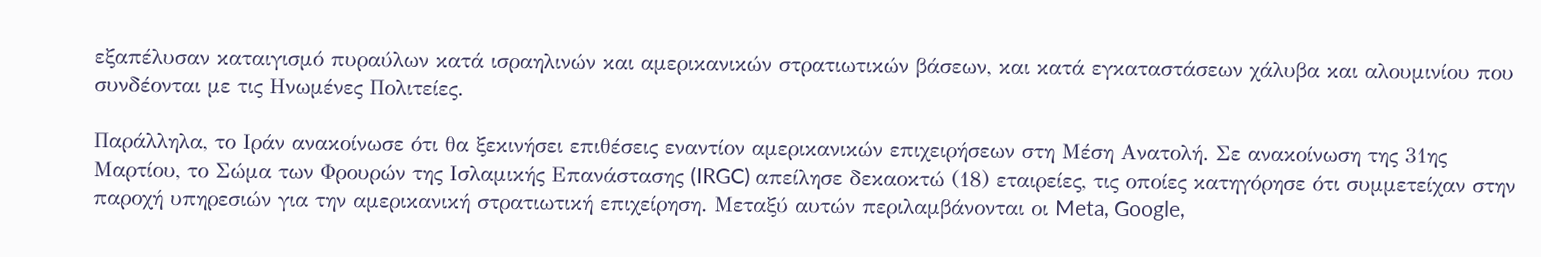εξαπέλυσαν καταιγισμό πυραύλων κατά ισραηλινών και αμερικανικών στρατιωτικών βάσεων, και κατά εγκαταστάσεων χάλυβα και αλουμινίου που συνδέονται με τις Ηνωμένες Πολιτείες.

Παράλληλα, το Ιράν ανακοίνωσε ότι θα ξεκινήσει επιθέσεις εναντίον αμερικανικών επιχειρήσεων στη Μέση Ανατολή. Σε ανακοίνωση της 31ης Μαρτίου, το Σώμα των Φρουρών της Ισλαμικής Επανάστασης (IRGC) απείλησε δεκαοκτώ (18) εταιρείες, τις οποίες κατηγόρησε ότι συμμετείχαν στην παροχή υπηρεσιών για την αμερικανική στρατιωτική επιχείρηση. Μεταξύ αυτών περιλαμβάνονται οι Meta, Google,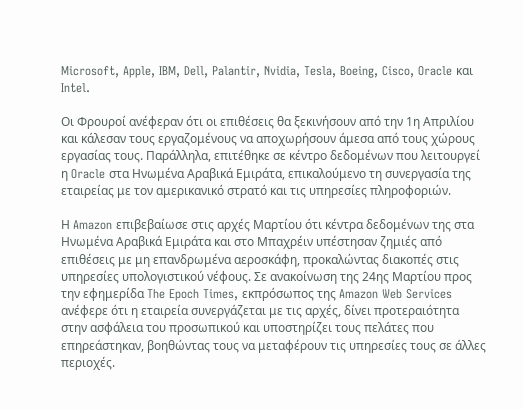Microsoft, Apple, IBM, Dell, Palantir, Nvidia, Tesla, Boeing, Cisco, Oracle και Intel.

Οι Φρουροί ανέφεραν ότι οι επιθέσεις θα ξεκινήσουν από την 1η Απριλίου και κάλεσαν τους εργαζομένους να αποχωρήσουν άμεσα από τους χώρους εργασίας τους. Παράλληλα, επιτέθηκε σε κέντρο δεδομένων που λειτουργεί η Oracle στα Ηνωμένα Αραβικά Εμιράτα, επικαλούμενο τη συνεργασία της εταιρείας με τον αμερικανικό στρατό και τις υπηρεσίες πληροφοριών.

Η Amazon επιβεβαίωσε στις αρχές Μαρτίου ότι κέντρα δεδομένων της στα Ηνωμένα Αραβικά Εμιράτα και στο Μπαχρέιν υπέστησαν ζημιές από επιθέσεις με μη επανδρωμένα αεροσκάφη, προκαλώντας διακοπές στις υπηρεσίες υπολογιστικού νέφους. Σε ανακοίνωση της 24ης Μαρτίου προς την εφημερίδα The Epoch Times, εκπρόσωπος της Amazon Web Services ανέφερε ότι η εταιρεία συνεργάζεται με τις αρχές, δίνει προτεραιότητα στην ασφάλεια του προσωπικού και υποστηρίζει τους πελάτες που επηρεάστηκαν, βοηθώντας τους να μεταφέρουν τις υπηρεσίες τους σε άλλες περιοχές.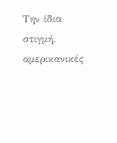Την ίδια στιγμή, αμερικανικές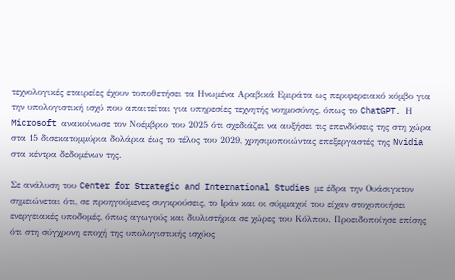τεχνολογικές εταιρείες έχουν τοποθετήσει τα Ηνωμένα Αραβικά Εμιράτα ως περιφερειακό κόμβο για την υπολογιστική ισχύ που απαιτείται για υπηρεσίες τεχνητής νοημοσύνης, όπως το ChatGPT. Η Microsoft ανακοίνωσε τον Νοέμβριο του 2025 ότι σχεδιάζει να αυξήσει τις επενδύσεις της στη χώρα στα 15 δισεκατομμύρια δολάρια έως το τέλος του 2029, χρησιμοποιώντας επεξεργαστές της Nvidia στα κέντρα δεδομένων της.

Σε ανάλυση του Center for Strategic and International Studies με έδρα την Ουάσιγκτον σημειώνεται ότι, σε προηγούμενες συγκρούσεις, το Ιράν και οι σύμμαχοί του είχαν στοχοποιήσει ενεργειακές υποδομές, όπως αγωγούς και διυλιστήρια σε χώρες του Κόλπου. Προειδοποίησε επίσης ότι στη σύγχρονη εποχή της υπολογιστικής ισχύος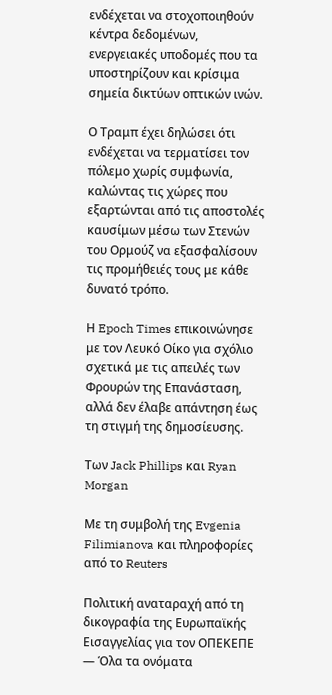ενδέχεται να στοχοποιηθούν κέντρα δεδομένων, ενεργειακές υποδομές που τα υποστηρίζουν και κρίσιμα σημεία δικτύων οπτικών ινών.

Ο Τραμπ έχει δηλώσει ότι ενδέχεται να τερματίσει τον πόλεμο χωρίς συμφωνία, καλώντας τις χώρες που εξαρτώνται από τις αποστολές καυσίμων μέσω των Στενών του Ορμούζ να εξασφαλίσουν τις προμήθειές τους με κάθε δυνατό τρόπο.

Η Epoch Times επικοινώνησε με τον Λευκό Οίκο για σχόλιο σχετικά με τις απειλές των Φρουρών της Επανάσταση, αλλά δεν έλαβε απάντηση έως τη στιγμή της δημοσίευσης.

Των Jack Phillips και Ryan Morgan

Με τη συμβολή της Evgenia Filimianova και πληροφορίες από το Reuters

Πολιτική αναταραχή από τη δικογραφία της Ευρωπαϊκής Εισαγγελίας για τον ΟΠΕΚΕΠΕ — Όλα τα ονόματα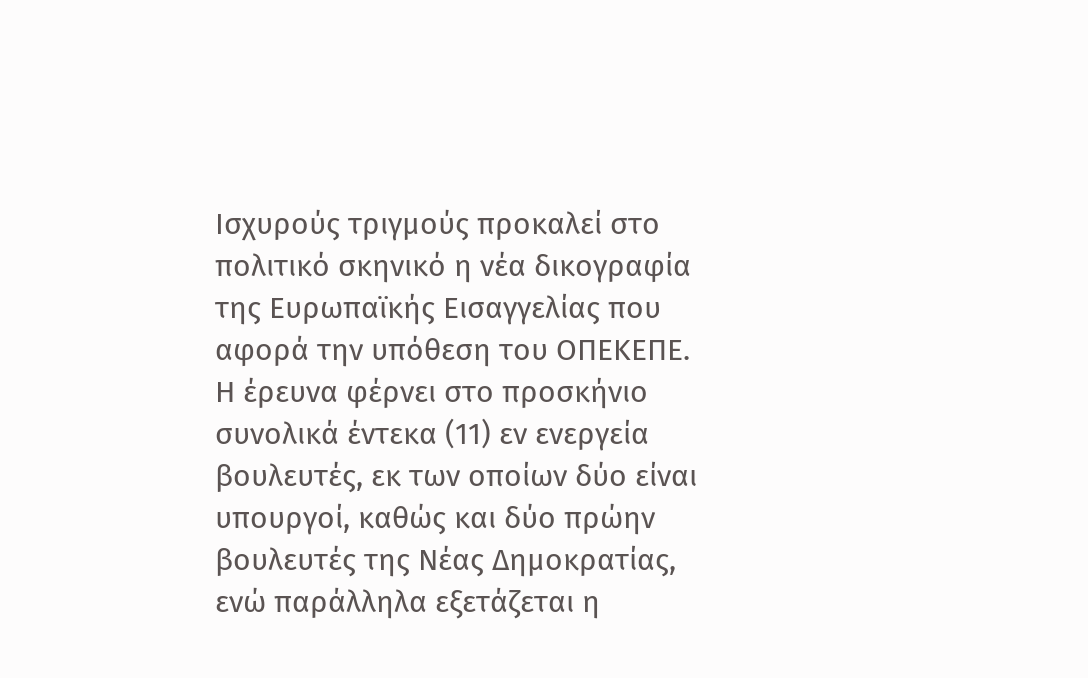Ισχυρούς τριγμούς προκαλεί στο πολιτικό σκηνικό η νέα δικογραφία της Ευρωπαϊκής Εισαγγελίας που αφορά την υπόθεση του ΟΠΕΚΕΠΕ. Η έρευνα φέρνει στο προσκήνιο συνολικά έντεκα (11) εν ενεργεία βουλευτές, εκ των οποίων δύο είναι υπουργοί, καθώς και δύο πρώην βουλευτές της Νέας Δημοκρατίας, ενώ παράλληλα εξετάζεται η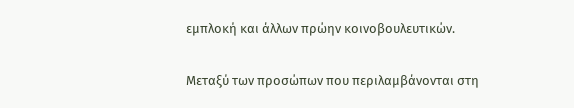εμπλοκή και άλλων πρώην κοινοβουλευτικών.

Μεταξύ των προσώπων που περιλαμβάνονται στη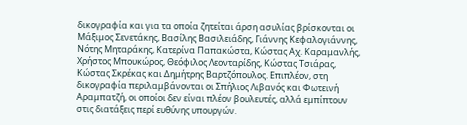δικογραφία και για τα οποία ζητείται άρση ασυλίας βρίσκονται οι Μάξιμος Σενετάκης, Βασίλης Βασιλειάδης, Γιάννης Κεφαλογιάννης, Νότης Μηταράκης, Κατερίνα Παπακώστα, Κώστας Αχ. Καραμανλής, Χρήστος Μπουκώρος, Θεόφιλος Λεονταρίδης, Κώστας Τσιάρας, Κώστας Σκρέκας και Δημήτρης Βαρτζόπουλος. Επιπλέον, στη δικογραφία περιλαμβάνονται οι Σπήλιος Λιβανός και Φωτεινή Αραμπατζή, οι οποίοι δεν είναι πλέον βουλευτές, αλλά εμπίπτουν στις διατάξεις περί ευθύνης υπουργών.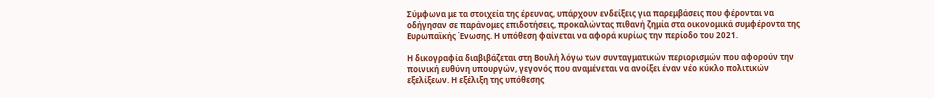Σύμφωνα με τα στοιχεία της έρευνας, υπάρχουν ενδείξεις για παρεμβάσεις που φέρονται να οδήγησαν σε παράνομες επιδοτήσεις, προκαλώντας πιθανή ζημία στα οικονομικά συμφέροντα της Ευρωπαϊκής Ένωσης. Η υπόθεση φαίνεται να αφορά κυρίως την περίοδο του 2021.

Η δικογραφία διαβιβάζεται στη Βουλή λόγω των συνταγματικών περιορισμών που αφορούν την ποινική ευθύνη υπουργών, γεγονός που αναμένεται να ανοίξει έναν νέο κύκλο πολιτικών εξελίξεων. Η εξέλιξη της υπόθεσης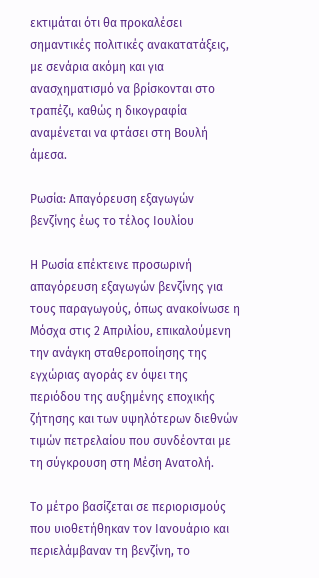εκτιμάται ότι θα προκαλέσει σημαντικές πολιτικές ανακατατάξεις, με σενάρια ακόμη και για ανασχηματισμό να βρίσκονται στο τραπέζι, καθώς η δικογραφία αναμένεται να φτάσει στη Βουλή άμεσα.

Ρωσία: Απαγόρευση εξαγωγών βενζίνης έως το τέλος Ιουλίου

Η Ρωσία επέκτεινε προσωρινή απαγόρευση εξαγωγών βενζίνης για τους παραγωγούς, όπως ανακοίνωσε η Μόσχα στις 2 Απριλίου, επικαλούμενη την ανάγκη σταθεροποίησης της εγχώριας αγοράς εν όψει της περιόδου της αυξημένης εποχικής ζήτησης και των υψηλότερων διεθνών τιμών πετρελαίου που συνδέονται με τη σύγκρουση στη Μέση Ανατολή.

Το μέτρο βασίζεται σε περιορισμούς που υιοθετήθηκαν τον Ιανουάριο και περιελάμβαναν τη βενζίνη, το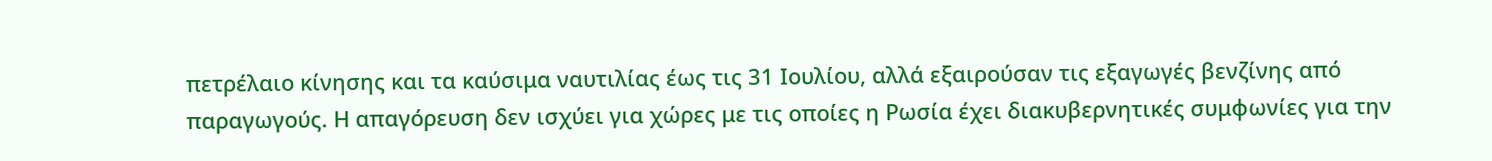πετρέλαιο κίνησης και τα καύσιμα ναυτιλίας έως τις 31 Ιουλίου, αλλά εξαιρούσαν τις εξαγωγές βενζίνης από παραγωγούς. Η απαγόρευση δεν ισχύει για χώρες με τις οποίες η Ρωσία έχει διακυβερνητικές συμφωνίες για την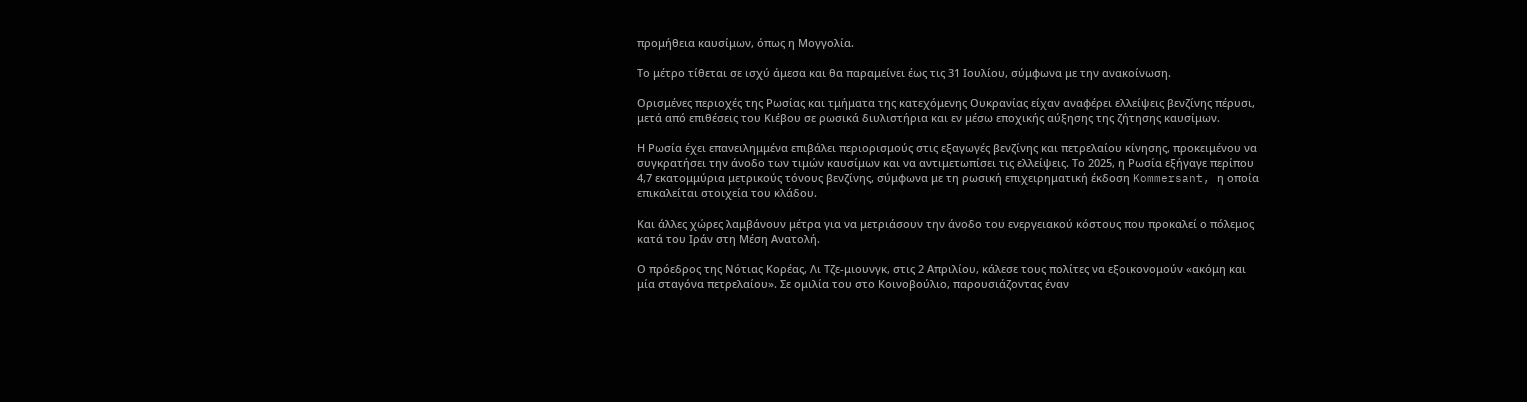προμήθεια καυσίμων, όπως η Μογγολία.

Το μέτρο τίθεται σε ισχύ άμεσα και θα παραμείνει έως τις 31 Ιουλίου, σύμφωνα με την ανακοίνωση.

Ορισμένες περιοχές της Ρωσίας και τμήματα της κατεχόμενης Ουκρανίας είχαν αναφέρει ελλείψεις βενζίνης πέρυσι, μετά από επιθέσεις του Κιέβου σε ρωσικά διυλιστήρια και εν μέσω εποχικής αύξησης της ζήτησης καυσίμων.

Η Ρωσία έχει επανειλημμένα επιβάλει περιορισμούς στις εξαγωγές βενζίνης και πετρελαίου κίνησης, προκειμένου να συγκρατήσει την άνοδο των τιμών καυσίμων και να αντιμετωπίσει τις ελλείψεις. Το 2025, η Ρωσία εξήγαγε περίπου 4,7 εκατομμύρια μετρικούς τόνους βενζίνης, σύμφωνα με τη ρωσική επιχειρηματική έκδοση Kommersant, η οποία επικαλείται στοιχεία του κλάδου.

Και άλλες χώρες λαμβάνουν μέτρα για να μετριάσουν την άνοδο του ενεργειακού κόστους που προκαλεί ο πόλεμος κατά του Ιράν στη Μέση Ανατολή.

Ο πρόεδρος της Νότιας Κορέας, Λι Τζε-μιουνγκ, στις 2 Απριλίου, κάλεσε τους πολίτες να εξοικονομούν «ακόμη και μία σταγόνα πετρελαίου». Σε ομιλία του στο Κοινοβούλιο, παρουσιάζοντας έναν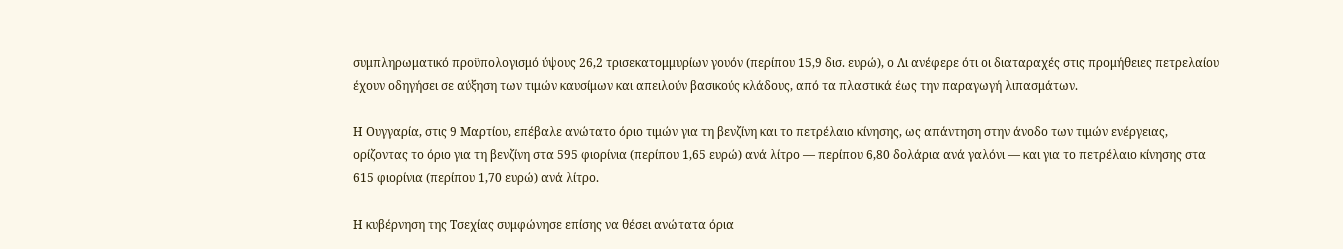συμπληρωματικό προϋπολογισμό ύψους 26,2 τρισεκατομμυρίων γουόν (περίπου 15,9 δισ. ευρώ), ο Λι ανέφερε ότι οι διαταραχές στις προμήθειες πετρελαίου έχουν οδηγήσει σε αύξηση των τιμών καυσίμων και απειλούν βασικούς κλάδους, από τα πλαστικά έως την παραγωγή λιπασμάτων.

Η Ουγγαρία, στις 9 Μαρτίου, επέβαλε ανώτατο όριο τιμών για τη βενζίνη και το πετρέλαιο κίνησης, ως απάντηση στην άνοδο των τιμών ενέργειας, ορίζοντας το όριο για τη βενζίνη στα 595 φιορίνια (περίπου 1,65 ευρώ) ανά λίτρο — περίπου 6,80 δολάρια ανά γαλόνι — και για το πετρέλαιο κίνησης στα 615 φιορίνια (περίπου 1,70 ευρώ) ανά λίτρο.

Η κυβέρνηση της Τσεχίας συμφώνησε επίσης να θέσει ανώτατα όρια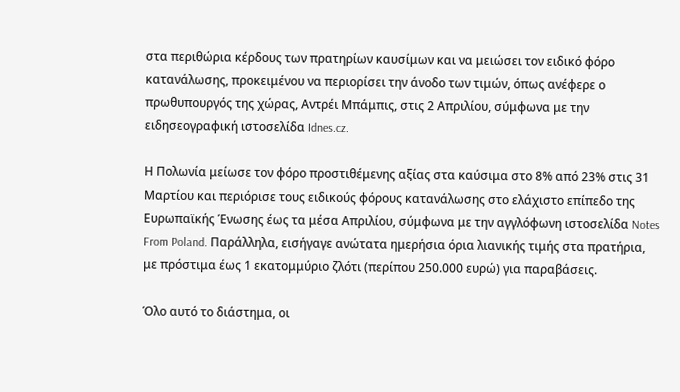στα περιθώρια κέρδους των πρατηρίων καυσίμων και να μειώσει τον ειδικό φόρο κατανάλωσης, προκειμένου να περιορίσει την άνοδο των τιμών, όπως ανέφερε ο πρωθυπουργός της χώρας, Αντρέι Μπάμπις, στις 2 Απριλίου, σύμφωνα με την ειδησεογραφική ιστοσελίδα Idnes.cz.

Η Πολωνία μείωσε τον φόρο προστιθέμενης αξίας στα καύσιμα στο 8% από 23% στις 31 Μαρτίου και περιόρισε τους ειδικούς φόρους κατανάλωσης στο ελάχιστο επίπεδο της Ευρωπαϊκής Ένωσης έως τα μέσα Απριλίου, σύμφωνα με την αγγλόφωνη ιστοσελίδα Notes From Poland. Παράλληλα, εισήγαγε ανώτατα ημερήσια όρια λιανικής τιμής στα πρατήρια, με πρόστιμα έως 1 εκατομμύριο ζλότι (περίπου 250.000 ευρώ) για παραβάσεις.

Όλο αυτό το διάστημα, οι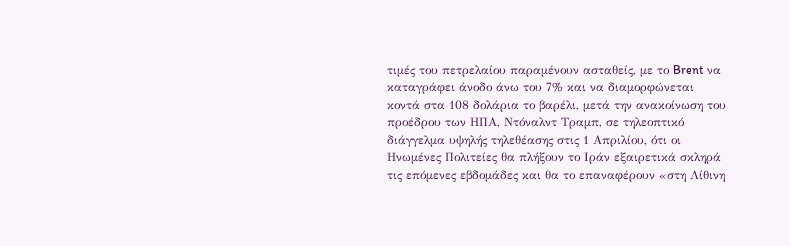τιμές του πετρελαίου παραμένουν ασταθείς, με το Brent να καταγράφει άνοδο άνω του 7% και να διαμορφώνεται κοντά στα 108 δολάρια το βαρέλι, μετά την ανακοίνωση του προέδρου των ΗΠΑ, Ντόναλντ Τραμπ, σε τηλεοπτικό διάγγελμα υψηλής τηλεθέασης στις 1 Απριλίου, ότι οι Ηνωμένες Πολιτείες θα πλήξουν το Ιράν εξαιρετικά σκληρά τις επόμενες εβδομάδες και θα το επαναφέρουν «στη Λίθινη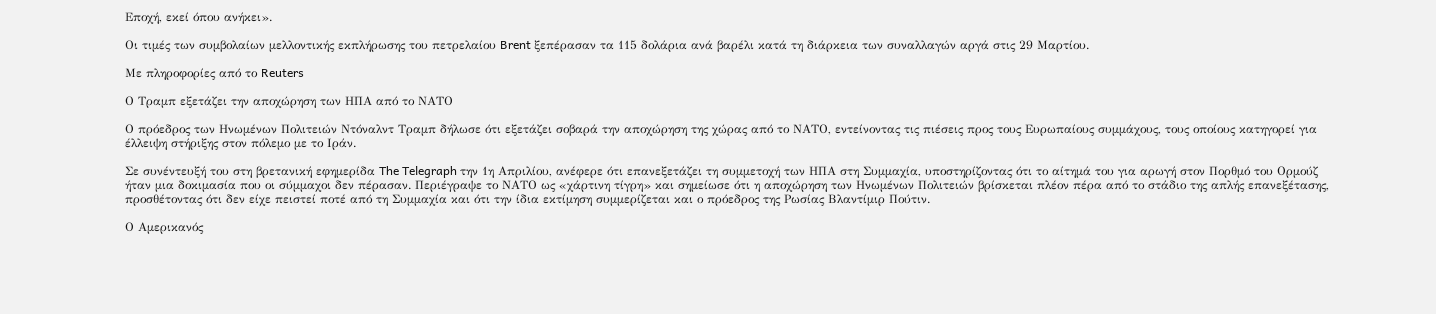Εποχή, εκεί όπου ανήκει».

Οι τιμές των συμβολαίων μελλοντικής εκπλήρωσης του πετρελαίου Brent ξεπέρασαν τα 115 δολάρια ανά βαρέλι κατά τη διάρκεια των συναλλαγών αργά στις 29 Μαρτίου.

Με πληροφορίες από το Reuters

Ο Τραμπ εξετάζει την αποχώρηση των ΗΠΑ από το ΝΑΤΟ

Ο πρόεδρος των Ηνωμένων Πολιτειών Ντόναλντ Τραμπ δήλωσε ότι εξετάζει σοβαρά την αποχώρηση της χώρας από το ΝΑΤΟ, εντείνοντας τις πιέσεις προς τους Ευρωπαίους συμμάχους, τους οποίους κατηγορεί για έλλειψη στήριξης στον πόλεμο με το Ιράν.

Σε συνέντευξή του στη βρετανική εφημερίδα The Telegraph την 1η Απριλίου, ανέφερε ότι επανεξετάζει τη συμμετοχή των ΗΠΑ στη Συμμαχία, υποστηρίζοντας ότι το αίτημά του για αρωγή στον Πορθμό του Ορμούζ ήταν μια δοκιμασία που οι σύμμαχοι δεν πέρασαν. Περιέγραψε το ΝΑΤΟ ως «χάρτινη τίγρη» και σημείωσε ότι η αποχώρηση των Ηνωμένων Πολιτειών βρίσκεται πλέον πέρα από το στάδιο της απλής επανεξέτασης, προσθέτοντας ότι δεν είχε πειστεί ποτέ από τη Συμμαχία και ότι την ίδια εκτίμηση συμμερίζεται και ο πρόεδρος της Ρωσίας Βλαντίμιρ Πούτιν.

Ο Αμερικανός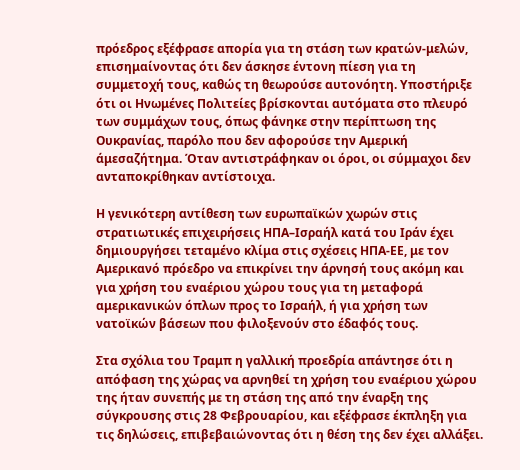πρόεδρος εξέφρασε απορία για τη στάση των κρατών-μελών, επισημαίνοντας ότι δεν άσκησε έντονη πίεση για τη συμμετοχή τους, καθώς τη θεωρούσε αυτονόητη. Υποστήριξε ότι οι Ηνωμένες Πολιτείες βρίσκονται αυτόματα στο πλευρό των συμμάχων τους, όπως φάνηκε στην περίπτωση της Ουκρανίας, παρόλο που δεν αφορούσε την Αμερική άμεσαζήτημα. Όταν αντιστράφηκαν οι όροι, οι σύμμαχοι δεν ανταποκρίθηκαν αντίστοιχα.

Η γενικότερη αντίθεση των ευρωπαϊκών χωρών στις στρατιωτικές επιχειρήσεις ΗΠΑ–Ισραήλ κατά του Ιράν έχει δημιουργήσει τεταμένο κλίμα στις σχέσεις ΗΠΑ-ΕΕ, με τον Αμερικανό πρόεδρο να επικρίνει την άρνησή τους ακόμη και για χρήση του εναέριου χώρου τους για τη μεταφορά αμερικανικών όπλων προς το Ισραήλ, ή για χρήση των νατοϊκών βάσεων που φιλοξενούν στο έδαφός τους.

Στα σχόλια του Τραμπ η γαλλική προεδρία απάντησε ότι η απόφαση της χώρας να αρνηθεί τη χρήση του εναέριου χώρου της ήταν συνεπής με τη στάση της από την έναρξη της σύγκρουσης στις 28 Φεβρουαρίου, και εξέφρασε έκπληξη για τις δηλώσεις, επιβεβαιώνοντας ότι η θέση της δεν έχει αλλάξει.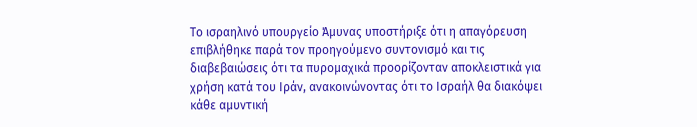Το ισραηλινό υπουργείο Άμυνας υποστήριξε ότι η απαγόρευση επιβλήθηκε παρά τον προηγούμενο συντονισμό και τις διαβεβαιώσεις ότι τα πυρομαχικά προορίζονταν αποκλειστικά για χρήση κατά του Ιράν, ανακοινώνοντας ότι το Ισραήλ θα διακόψει κάθε αμυντική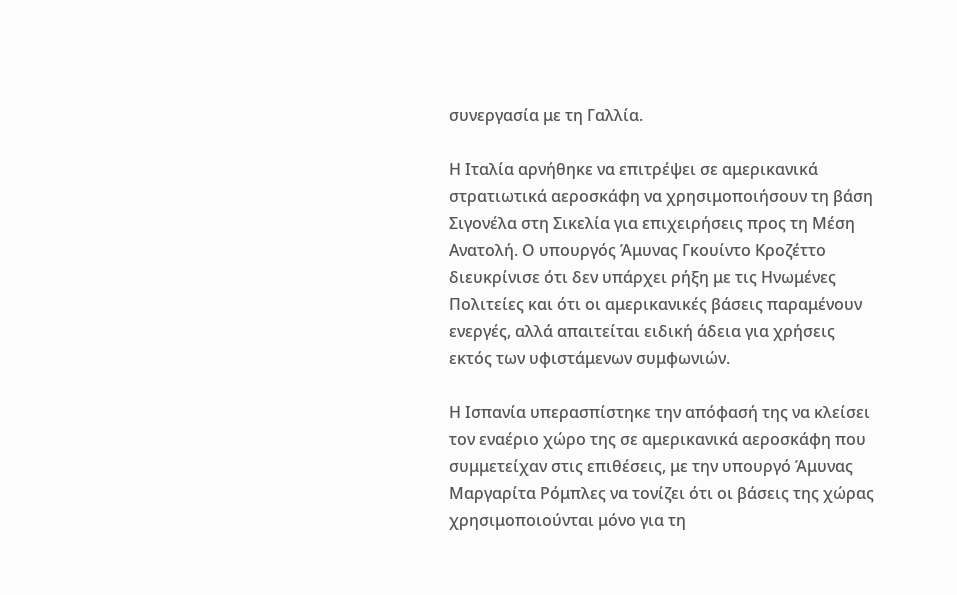συνεργασία με τη Γαλλία.

Η Ιταλία αρνήθηκε να επιτρέψει σε αμερικανικά στρατιωτικά αεροσκάφη να χρησιμοποιήσουν τη βάση Σιγονέλα στη Σικελία για επιχειρήσεις προς τη Μέση Ανατολή. Ο υπουργός Άμυνας Γκουίντο Κροζέττο διευκρίνισε ότι δεν υπάρχει ρήξη με τις Ηνωμένες Πολιτείες και ότι οι αμερικανικές βάσεις παραμένουν ενεργές, αλλά απαιτείται ειδική άδεια για χρήσεις εκτός των υφιστάμενων συμφωνιών.

Η Ισπανία υπερασπίστηκε την απόφασή της να κλείσει τον εναέριο χώρο της σε αμερικανικά αεροσκάφη που συμμετείχαν στις επιθέσεις, με την υπουργό Άμυνας Μαργαρίτα Ρόμπλες να τονίζει ότι οι βάσεις της χώρας χρησιμοποιούνται μόνο για τη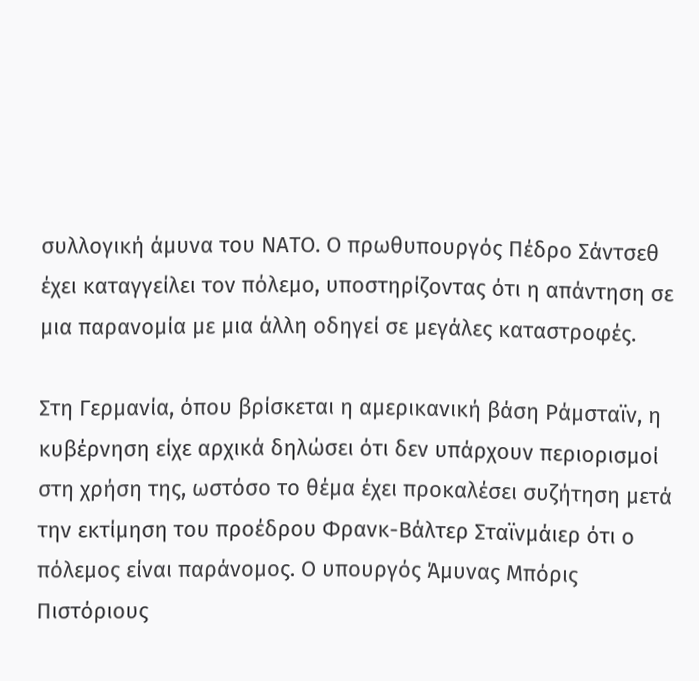συλλογική άμυνα του ΝΑΤΟ. Ο πρωθυπουργός Πέδρο Σάντσεθ έχει καταγγείλει τον πόλεμο, υποστηρίζοντας ότι η απάντηση σε μια παρανομία με μια άλλη οδηγεί σε μεγάλες καταστροφές.

Στη Γερμανία, όπου βρίσκεται η αμερικανική βάση Ράμσταϊν, η κυβέρνηση είχε αρχικά δηλώσει ότι δεν υπάρχουν περιορισμοί στη χρήση της, ωστόσο το θέμα έχει προκαλέσει συζήτηση μετά την εκτίμηση του προέδρου Φρανκ-Βάλτερ Σταϊνμάιερ ότι ο πόλεμος είναι παράνομος. Ο υπουργός Άμυνας Μπόρις Πιστόριους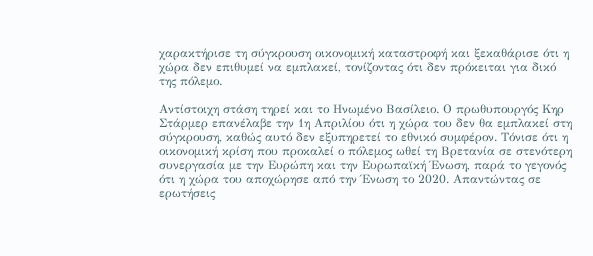χαρακτήρισε τη σύγκρουση οικονομική καταστροφή και ξεκαθάρισε ότι η χώρα δεν επιθυμεί να εμπλακεί, τονίζοντας ότι δεν πρόκειται για δικό της πόλεμο.

Αντίστοιχη στάση τηρεί και το Ηνωμένο Βασίλειο. Ο πρωθυπουργός Κηρ Στάρμερ επανέλαβε την 1η Απριλίου ότι η χώρα του δεν θα εμπλακεί στη σύγκρουση, καθώς αυτό δεν εξυπηρετεί το εθνικό συμφέρον. Τόνισε ότι η οικονομική κρίση που προκαλεί ο πόλεμος ωθεί τη Βρετανία σε στενότερη συνεργασία με την Ευρώπη και την Ευρωπαϊκή Ένωση, παρά το γεγονός ότι η χώρα του αποχώρησε από την Ένωση το 2020. Απαντώντας σε ερωτήσεις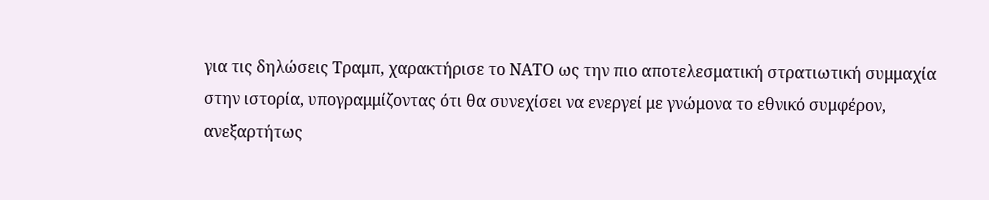για τις δηλώσεις Τραμπ, χαρακτήρισε το ΝΑΤΟ ως την πιο αποτελεσματική στρατιωτική συμμαχία στην ιστορία, υπογραμμίζοντας ότι θα συνεχίσει να ενεργεί με γνώμονα το εθνικό συμφέρον, ανεξαρτήτως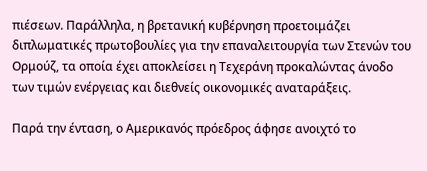πιέσεων. Παράλληλα, η βρετανική κυβέρνηση προετοιμάζει διπλωματικές πρωτοβουλίες για την επαναλειτουργία των Στενών του Ορμούζ, τα οποία έχει αποκλείσει η Τεχεράνη προκαλώντας άνοδο των τιμών ενέργειας και διεθνείς οικονομικές αναταράξεις.

Παρά την ένταση, ο Αμερικανός πρόεδρος άφησε ανοιχτό το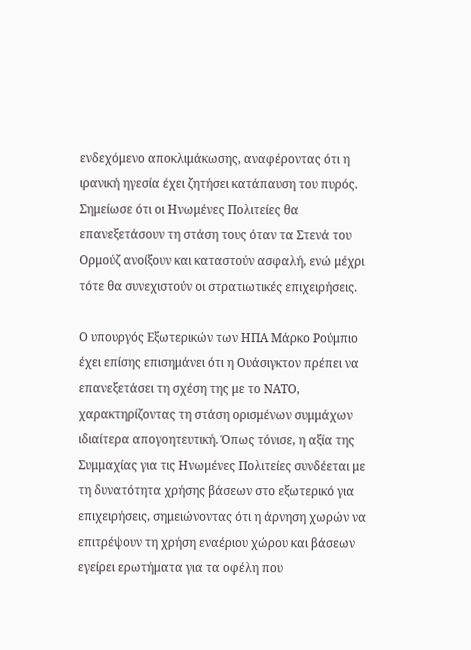ενδεχόμενο αποκλιμάκωσης, αναφέροντας ότι η ιρανική ηγεσία έχει ζητήσει κατάπαυση του πυρός. Σημείωσε ότι οι Ηνωμένες Πολιτείες θα επανεξετάσουν τη στάση τους όταν τα Στενά του Ορμούζ ανοίξουν και καταστούν ασφαλή, ενώ μέχρι τότε θα συνεχιστούν οι στρατιωτικές επιχειρήσεις.

Ο υπουργός Εξωτερικών των ΗΠΑ Μάρκο Ρούμπιο έχει επίσης επισημάνει ότι η Ουάσιγκτον πρέπει να επανεξετάσει τη σχέση της με το ΝΑΤΟ, χαρακτηρίζοντας τη στάση ορισμένων συμμάχων ιδιαίτερα απογοητευτική. Όπως τόνισε, η αξία της Συμμαχίας για τις Ηνωμένες Πολιτείες συνδέεται με τη δυνατότητα χρήσης βάσεων στο εξωτερικό για επιχειρήσεις, σημειώνοντας ότι η άρνηση χωρών να επιτρέψουν τη χρήση εναέριου χώρου και βάσεων εγείρει ερωτήματα για τα οφέλη που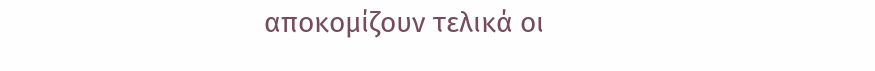αποκομίζουν τελικά οι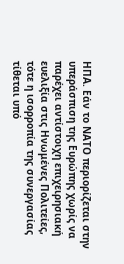ΗΠΑ. Εάν το ΝΑΤΟ περιορίζεται στην υπεράσπιση της Ευρώπης χωρίς να παρέχει αντίστοιχη επιχειρησιακή ευελιξία στις Ηνωμένες Πολιτείες, τότε η ισορροπία της συνεργασίας τίθεται υπό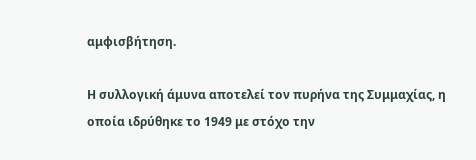αμφισβήτηση.

Η συλλογική άμυνα αποτελεί τον πυρήνα της Συμμαχίας, η οποία ιδρύθηκε το 1949 με στόχο την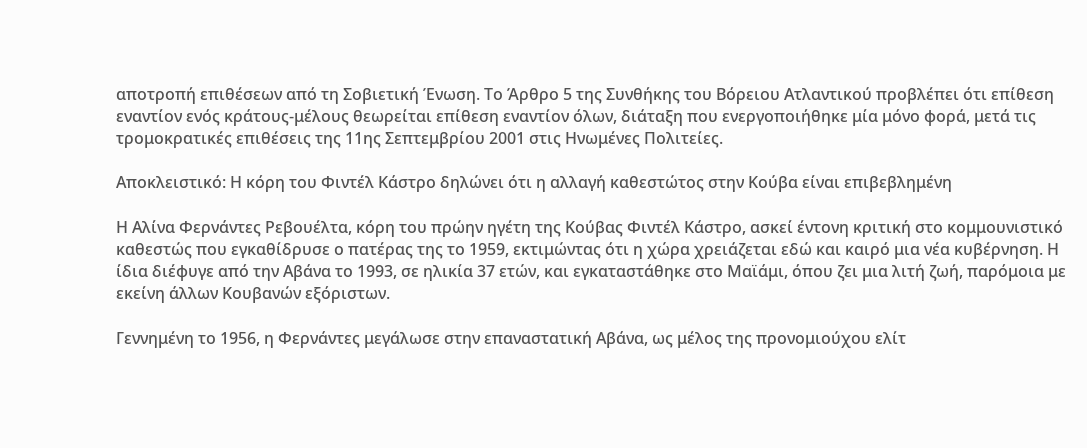αποτροπή επιθέσεων από τη Σοβιετική Ένωση. Το Άρθρο 5 της Συνθήκης του Βόρειου Ατλαντικού προβλέπει ότι επίθεση εναντίον ενός κράτους-μέλους θεωρείται επίθεση εναντίον όλων, διάταξη που ενεργοποιήθηκε μία μόνο φορά, μετά τις τρομοκρατικές επιθέσεις της 11ης Σεπτεμβρίου 2001 στις Ηνωμένες Πολιτείες.

Αποκλειστικό: Η κόρη του Φιντέλ Κάστρο δηλώνει ότι η αλλαγή καθεστώτος στην Κούβα είναι επιβεβλημένη

Η Αλίνα Φερνάντες Ρεβουέλτα, κόρη του πρώην ηγέτη της Κούβας Φιντέλ Κάστρο, ασκεί έντονη κριτική στο κομμουνιστικό καθεστώς που εγκαθίδρυσε ο πατέρας της το 1959, εκτιμώντας ότι η χώρα χρειάζεται εδώ και καιρό μια νέα κυβέρνηση. Η ίδια διέφυγε από την Αβάνα το 1993, σε ηλικία 37 ετών, και εγκαταστάθηκε στο Μαϊάμι, όπου ζει μια λιτή ζωή, παρόμοια με εκείνη άλλων Κουβανών εξόριστων.

Γεννημένη το 1956, η Φερνάντες μεγάλωσε στην επαναστατική Αβάνα, ως μέλος της προνομιούχου ελίτ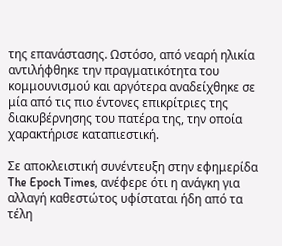της επανάστασης. Ωστόσο, από νεαρή ηλικία αντιλήφθηκε την πραγματικότητα του κομμουνισμού και αργότερα αναδείχθηκε σε μία από τις πιο έντονες επικρίτριες της διακυβέρνησης του πατέρα της, την οποία χαρακτήρισε καταπιεστική.

Σε αποκλειστική συνέντευξη στην εφημερίδα The Epoch Times, ανέφερε ότι η ανάγκη για αλλαγή καθεστώτος υφίσταται ήδη από τα τέλη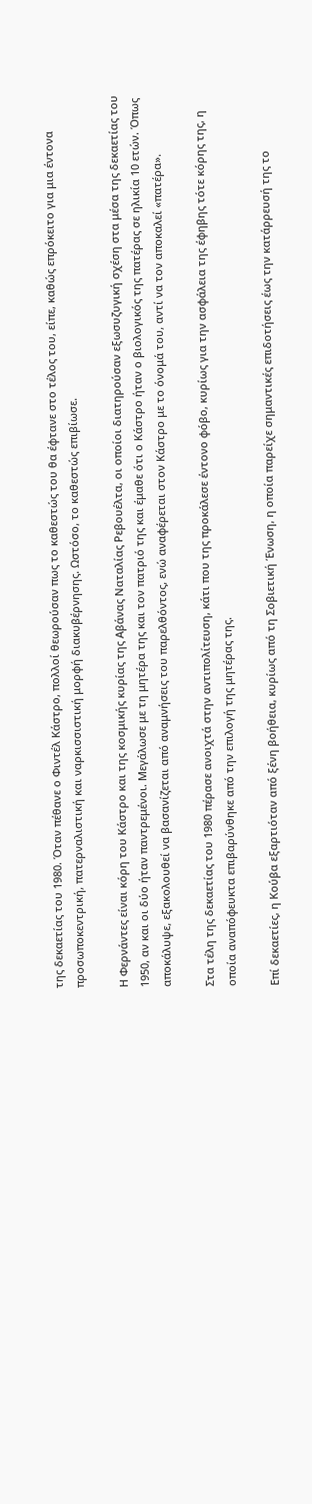της δεκαετίας του 1980. Όταν πέθανε ο Φιντέλ Κάστρο, πολλοί θεωρούσαν πως το καθεστώς του θα έφτανε στο τέλος του, είπε, καθώς επρόκειτο για μια έντονα προσωποκεντρική, πατερναλιστική και ναρκισσιστική μορφή διακυβέρνησης. Ωστόσο, το καθεστώς επιβίωσε.

Η Φερνάντες είναι κόρη του Κάστρο και της κοσμικής κυρίας της Αβάνας Ναταλίας Ρεβουέλτα, οι οποίοι διατηρούσαν εξωσυζυγική σχέση στα μέσα της δεκαετίας του 1950, αν και οι δύο ήταν παντρεμένοι. Μεγάλωσε με τη μητέρα της και τον πατριό της και έμαθε ότι ο Κάστρο ήταν ο βιολογικός της πατέρας σε ηλικία 10 ετών. Όπως αποκάλυψε, εξακολουθεί να βασανίζεται από αναμνήσεις του παρελθόντος, ενώ αναφέρεται στον Κάστρο με το όνομά του, αντί να τον αποκαλεί «πατέρα».

Στα τέλη της δεκαετίας του 1980 πέρασε ανοιχτά στην αντιπολίτευση, κάτι που της προκάλεσε έντονο φόβο, κυρίως για την ασφάλεια της έφηβης τότε κόρης της, η οποία αναπόφευκτα επιβαρύνθηκε από την επιλογή της μητέρας της.

Επί δεκαετίες, η Κούβα εξαρτιόταν από ξένη βοήθεια, κυρίως από τη Σοβιετική Ένωση, η οποία παρείχε σημαντικές επιδοτήσεις έως την κατάρρευσή της το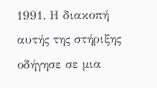1991. Η διακοπή αυτής της στήριξης οδήγησε σε μια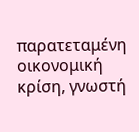παρατεταμένη οικονομική κρίση, γνωστή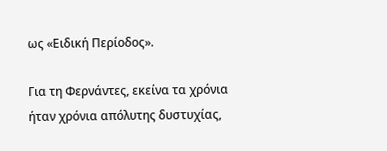ως «Ειδική Περίοδος».

Για τη Φερνάντες, εκείνα τα χρόνια ήταν χρόνια απόλυτης δυστυχίας,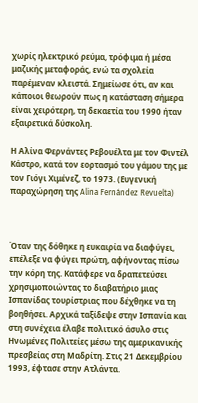χωρίς ηλεκτρικό ρεύμα, τρόφιμα ή μέσα μαζικής μεταφοράς, ενώ τα σχολεία παρέμεναν κλειστά. Σημείωσε ότι, αν και κάποιοι θεωρούν πως η κατάσταση σήμερα είναι χειρότερη, τη δεκαετία του 1990 ήταν εξαιρετικά δύσκολη.

Η Αλίνα Φερνάντες Ρεβουέλτα με τον Φιντέλ Κάστρο, κατά τον εορτασμό του γάμου της με τον Γιόγι Χιμένεζ, το 1973. (Ευγενική παραχώρηση της Alina Fernández Revuelta)



Όταν της δόθηκε η ευκαιρία να διαφύγει, επέλεξε να φύγει πρώτη, αφήνοντας πίσω την κόρη της. Κατάφερε να δραπετεύσει χρησιμοποιώντας το διαβατήριο μιας Ισπανίδας τουρίστριας που δέχθηκε να τη βοηθήσει. Αρχικά ταξίδεψε στην Ισπανία και στη συνέχεια έλαβε πολιτικό άσυλο στις Ηνωμένες Πολιτείες μέσω της αμερικανικής πρεσβείας στη Μαδρίτη. Στις 21 Δεκεμβρίου 1993, έφτασε στην Ατλάντα.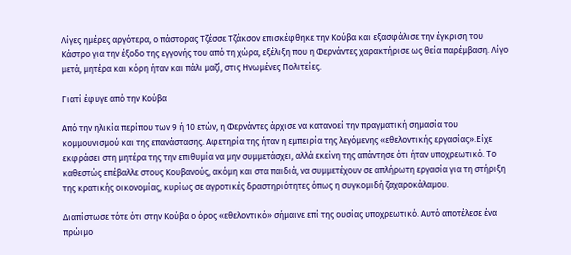Λίγες ημέρες αργότερα, ο πάστορας Τζέσσε Τζάκσον επισκέφθηκε την Κούβα και εξασφάλισε την έγκριση του Κάστρο για την έξοδο της εγγονής του από τη χώρα, εξέλιξη που η Φερνάντες χαρακτήρισε ως θεία παρέμβαση. Λίγο μετά, μητέρα και κόρη ήταν και πάλι μαζί, στις Ηνωμένες Πολιτείες.

Γιατί έφυγε από την Κούβα

Από την ηλικία περίπου των 9 ή 10 ετών, η Φερνάντες άρχισε να κατανοεί την πραγματική σημασία του κομμουνισμού και της επανάστασης. Αφετηρία της ήταν η εμπειρία της λεγόμενης «εθελοντικής εργασίας».Είχε εκφράσει στη μητέρα της την επιθυμία να μην συμμετάσχει, αλλά εκείνη της απάντησε ότι ήταν υποχρεωτικό. Το καθεστώς επέβαλλε στους Κουβανούς, ακόμη και στα παιδιά, να συμμετέχουν σε απλήρωτη εργασία για τη στήριξη της κρατικής οικονομίας, κυρίως σε αγροτικές δραστηριότητες όπως η συγκομιδή ζαχαροκάλαμου.

Διαπίστωσε τότε ότι στην Κούβα ο όρος «εθελοντικό» σήμαινε επί της ουσίας υποχρεωτικό. Αυτό αποτέλεσε ένα πρώιμο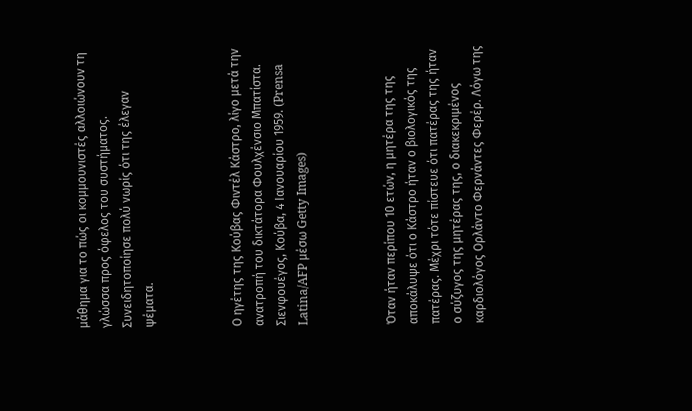μάθημα για το πώς οι κομμουνιστές αλλοιώνουν τη γλώσσα προς όφελος του συστήματος. Συνειδητοποίησε πολύ νωρίς ότι της έλεγαν ψέματα.



Ο ηγέτης της Κούβας Φιντέλ Κάστρο, λίγο μετά την ανατροπή του δικτάτορα Φουλχένσιο Μπατίστα. Σιενφουέγος, Κούβα, 4 Ιανουαρίου 1959. (Prensa Latina/AFP μέσω Getty Images)



Όταν ήταν περίπου 10 ετών, η μητέρα της της αποκάλυψε ότι ο Κάστρο ήταν ο βιολογικός της πατέρας. Μέχρι τότε πίστευε ότι πατέρας της ήταν ο σύζυγος της μητέρας της, ο διακεκριμένος καρδιολόγος Ορλάντο Φερνάντες Φερέρ. Λόγω της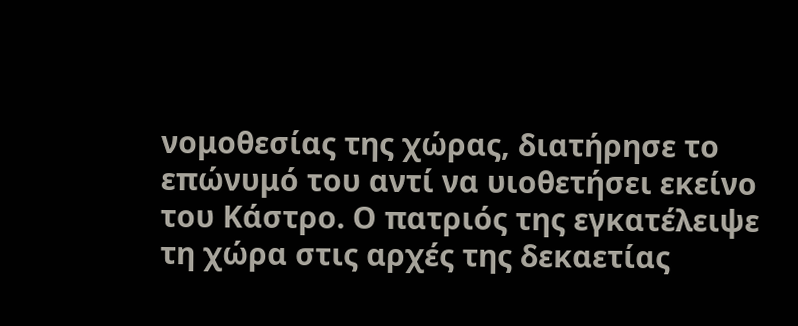νομοθεσίας της χώρας, διατήρησε το επώνυμό του αντί να υιοθετήσει εκείνο του Κάστρο. Ο πατριός της εγκατέλειψε τη χώρα στις αρχές της δεκαετίας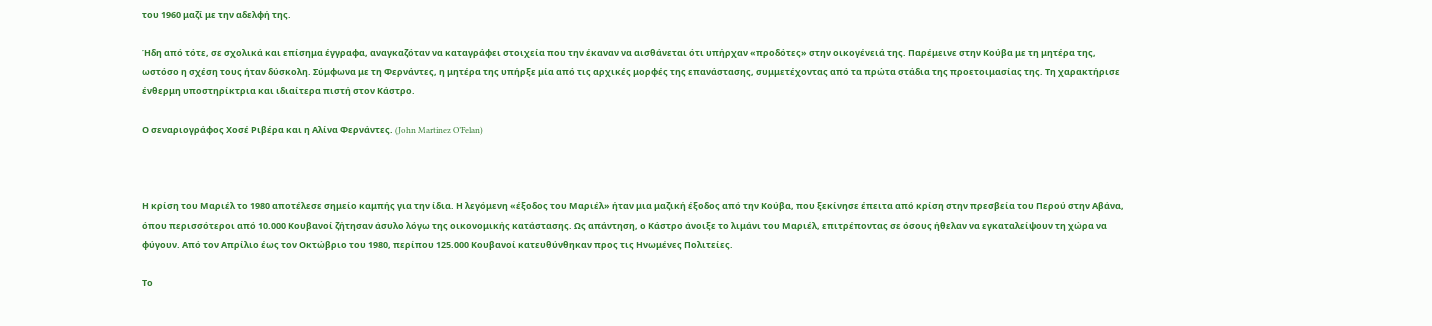του 1960 μαζί με την αδελφή της.

Ήδη από τότε, σε σχολικά και επίσημα έγγραφα, αναγκαζόταν να καταγράφει στοιχεία που την έκαναν να αισθάνεται ότι υπήρχαν «προδότες» στην οικογένειά της. Παρέμεινε στην Κούβα με τη μητέρα της, ωστόσο η σχέση τους ήταν δύσκολη. Σύμφωνα με τη Φερνάντες, η μητέρα της υπήρξε μία από τις αρχικές μορφές της επανάστασης, συμμετέχοντας από τα πρώτα στάδια της προετοιμασίας της. Τη χαρακτήρισε ένθερμη υποστηρίκτρια και ιδιαίτερα πιστή στον Κάστρο.

Ο σεναριογράφος Χοσέ Ριβέρα και η Αλίνα Φερνάντες. (John Martinez O’Felan)



Η κρίση του Μαριέλ το 1980 αποτέλεσε σημείο καμπής για την ίδια. Η λεγόμενη «έξοδος του Μαριέλ» ήταν μια μαζική έξοδος από την Κούβα, που ξεκίνησε έπειτα από κρίση στην πρεσβεία του Περού στην Αβάνα, όπου περισσότεροι από 10.000 Κουβανοί ζήτησαν άσυλο λόγω της οικονομικής κατάστασης. Ως απάντηση, ο Κάστρο άνοιξε το λιμάνι του Μαριέλ, επιτρέποντας σε όσους ήθελαν να εγκαταλείψουν τη χώρα να φύγουν. Από τον Απρίλιο έως τον Οκτώβριο του 1980, περίπου 125.000 Κουβανοί κατευθύνθηκαν προς τις Ηνωμένες Πολιτείες.

Το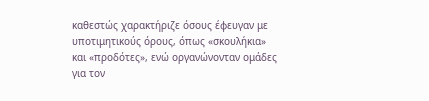καθεστώς χαρακτήριζε όσους έφευγαν με υποτιμητικούς όρους, όπως «σκουλήκια» και «προδότες», ενώ οργανώνονταν ομάδες για τον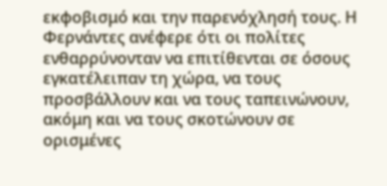εκφοβισμό και την παρενόχλησή τους. Η Φερνάντες ανέφερε ότι οι πολίτες ενθαρρύνονταν να επιτίθενται σε όσους εγκατέλειπαν τη χώρα, να τους προσβάλλουν και να τους ταπεινώνουν, ακόμη και να τους σκοτώνουν σε ορισμένες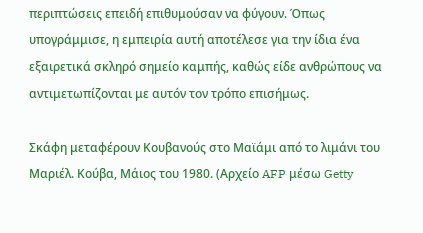περιπτώσεις επειδή επιθυμούσαν να φύγουν. Όπως υπογράμμισε, η εμπειρία αυτή αποτέλεσε για την ίδια ένα εξαιρετικά σκληρό σημείο καμπής, καθώς είδε ανθρώπους να αντιμετωπίζονται με αυτόν τον τρόπο επισήμως.

Σκάφη μεταφέρουν Κουβανούς στο Μαϊάμι από το λιμάνι του Μαριέλ. Κούβα, Μάιος του 1980. (Αρχείο AFP μέσω Getty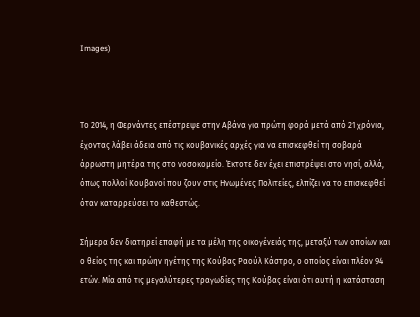Images)



Το 2014, η Φερνάντες επέστρεψε στην Αβάνα για πρώτη φορά μετά από 21 χρόνια, έχοντας λάβει άδεια από τις κουβανικές αρχές για να επισκεφθεί τη σοβαρά άρρωστη μητέρα της στο νοσοκομείο. Έκτοτε δεν έχει επιστρέψει στο νησί, αλλά, όπως πολλοί Κουβανοί που ζουν στις Ηνωμένες Πολιτείες, ελπίζει να το επισκεφθεί όταν καταρρεύσει το καθεστώς.

Σήμερα δεν διατηρεί επαφή με τα μέλη της οικογένειάς της, μεταξύ των οποίων και ο θείος της και πρώην ηγέτης της Κούβας Ραούλ Κάστρο, ο οποίος είναι πλέον 94 ετών. Μία από τις μεγαλύτερες τραγωδίες της Κούβας είναι ότι αυτή η κατάσταση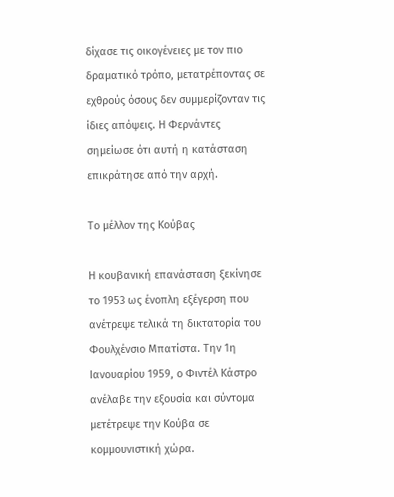δίχασε τις οικογένειες με τον πιο δραματικό τρόπο, μετατρέποντας σε εχθρούς όσους δεν συμμερίζονταν τις ίδιες απόψεις. Η Φερνάντες σημείωσε ότι αυτή η κατάσταση επικράτησε από την αρχή.

Το μέλλον της Κούβας

Η κουβανική επανάσταση ξεκίνησε το 1953 ως ένοπλη εξέγερση που ανέτρεψε τελικά τη δικτατορία του Φουλχένσιο Μπατίστα. Την 1η Ιανουαρίου 1959, ο Φιντέλ Κάστρο ανέλαβε την εξουσία και σύντομα μετέτρεψε την Κούβα σε κομμουνιστική χώρα.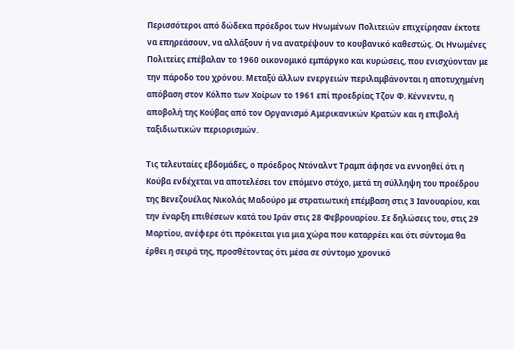Περισσότεροι από δώδεκα πρόεδροι των Ηνωμένων Πολιτειών επιχείρησαν έκτοτε να επηρεάσουν, να αλλάξουν ή να ανατρέψουν το κουβανικό καθεστώς. Οι Ηνωμένες Πολιτείες επέβαλαν το 1960 οικονομικό εμπάργκο και κυρώσεις, που ενισχύονταν με την πάροδο του χρόνου. Μεταξύ άλλων ενεργειών περιλαμβάνονται η αποτυχημένη απόβαση στον Κόλπο των Χοίρων το 1961 επί προεδρίας Τζον Φ. Κέννεντυ, η αποβολή της Κούβας από τον Οργανισμό Αμερικανικών Κρατών και η επιβολή ταξιδιωτικών περιορισμών.

Τις τελευταίες εβδομάδες, ο πρόεδρος Ντόναλντ Τραμπ άφησε να εννοηθεί ότι η Κούβα ενδέχεται να αποτελέσει τον επόμενο στόχο, μετά τη σύλληψη του προέδρου της Βενεζουέλας Νικολάς Μαδούρο με στρατιωτική επέμβαση στις 3 Ιανουαρίου, και την έναρξη επιθέσεων κατά του Ιράν στις 28 Φεβρουαρίου. Σε δηλώσεις του, στις 29 Μαρτίου, ανέφερε ότι πρόκειται για μια χώρα που καταρρέει και ότι σύντομα θα έρθει η σειρά της, προσθέτοντας ότι μέσα σε σύντομο χρονικό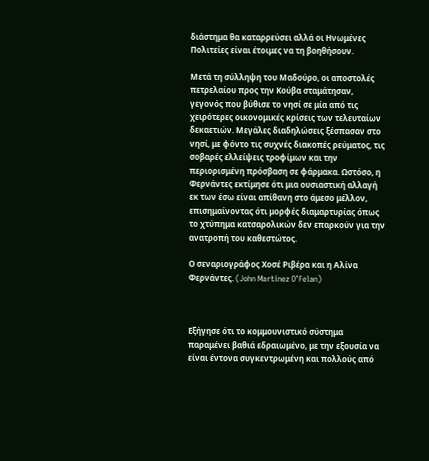διάστημα θα καταρρεύσει αλλά οι Ηνωμένες Πολιτείες είναι έτοιμες να τη βοηθήσουν.

Μετά τη σύλληψη του Μαδούρο, οι αποστολές πετρελαίου προς την Κούβα σταμάτησαν, γεγονός που βύθισε το νησί σε μία από τις χειρότερες οικονομικές κρίσεις των τελευταίων δεκαετιών. Μεγάλες διαδηλώσεις ξέσπασαν στο νησί, με φόντο τις συχνές διακοπές ρεύματος, τις σοβαρές ελλείψεις τροφίμων και την περιορισμένη πρόσβαση σε φάρμακα. Ωστόσο, η Φερνάντες εκτίμησε ότι μια ουσιαστική αλλαγή εκ των έσω είναι απίθανη στο άμεσο μέλλον, επισημαίνοντας ότι μορφές διαμαρτυρίας όπως το χτύπημα κατσαρολικών δεν επαρκούν για την ανατροπή του καθεστώτος.

Ο σεναριογράφος Χοσέ Ριβέρα και η Αλίνα Φερνάντες. (John Martinez O’Felan)



Εξήγησε ότι το κομμουνιστικό σύστημα παραμένει βαθιά εδραιωμένο, με την εξουσία να είναι έντονα συγκεντρωμένη και πολλούς από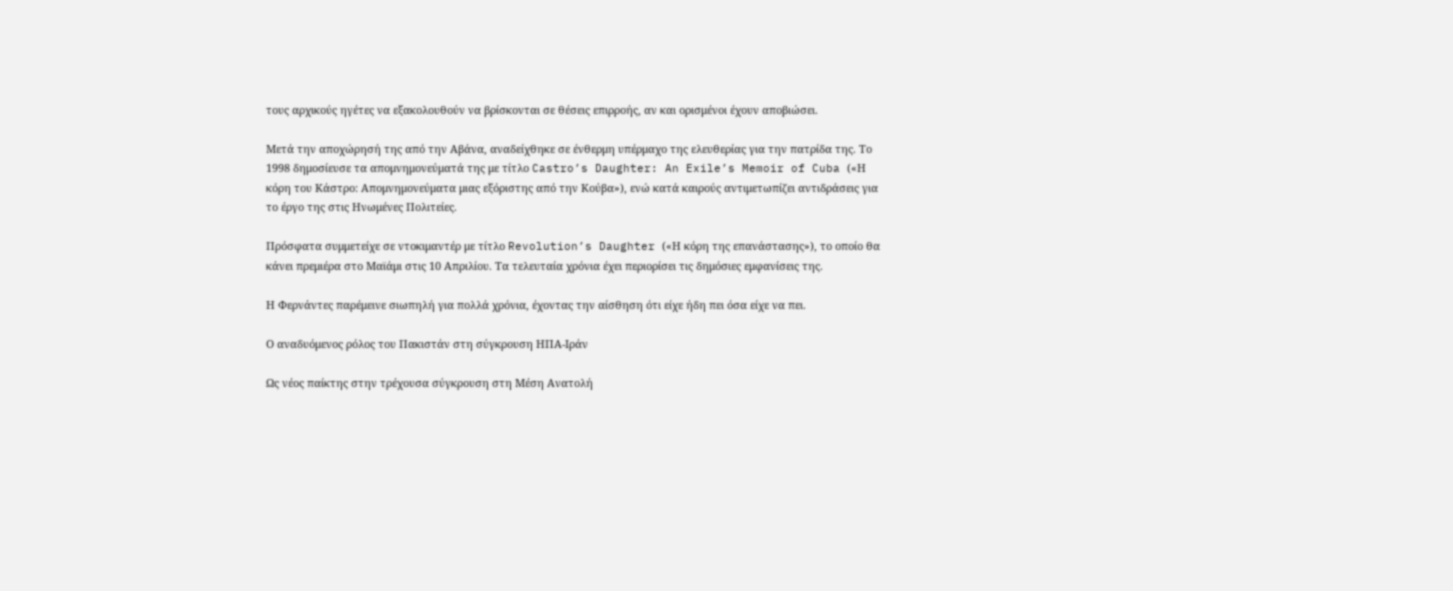τους αρχικούς ηγέτες να εξακολουθούν να βρίσκονται σε θέσεις επιρροής, αν και ορισμένοι έχουν αποβιώσει.

Μετά την αποχώρησή της από την Αβάνα, αναδείχθηκε σε ένθερμη υπέρμαχο της ελευθερίας για την πατρίδα της. Το 1998 δημοσίευσε τα απομνημονεύματά της με τίτλο Castro’s Daughter: An Exile’s Memoir of Cuba («Η κόρη του Κάστρο: Απομνημονεύματα μιας εξόριστης από την Κούβα»), ενώ κατά καιρούς αντιμετωπίζει αντιδράσεις για το έργο της στις Ηνωμένες Πολιτείες.

Πρόσφατα συμμετείχε σε ντοκιμαντέρ με τίτλο Revolution’s Daughter («Η κόρη της επανάστασης»), το οποίο θα κάνει πρεμιέρα στο Μαϊάμι στις 10 Απριλίου. Τα τελευταία χρόνια έχει περιορίσει τις δημόσιες εμφανίσεις της.

Η Φερνάντες παρέμεινε σιωπηλή για πολλά χρόνια, έχοντας την αίσθηση ότι είχε ήδη πει όσα είχε να πει.

Ο αναδυόμενος ρόλος του Πακιστάν στη σύγκρουση ΗΠΑ-Ιράν

Ως νέος παίκτης στην τρέχουσα σύγκρουση στη Μέση Ανατολή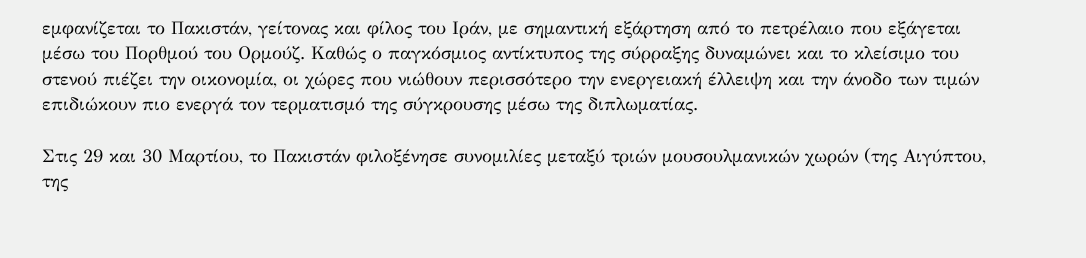εμφανίζεται το Πακιστάν, γείτονας και φίλος του Ιράν, με σημαντική εξάρτηση από το πετρέλαιο που εξάγεται μέσω του Πορθμού του Ορμούζ. Καθώς ο παγκόσμιος αντίκτυπος της σύρραξης δυναμώνει και το κλείσιμο του στενού πιέζει την οικονομία, οι χώρες που νιώθουν περισσότερο την ενεργειακή έλλειψη και την άνοδο των τιμών επιδιώκουν πιο ενεργά τον τερματισμό της σύγκρουσης μέσω της διπλωματίας.

Στις 29 και 30 Μαρτίου, το Πακιστάν φιλοξένησε συνομιλίες μεταξύ τριών μουσουλμανικών χωρών (της Αιγύπτου, της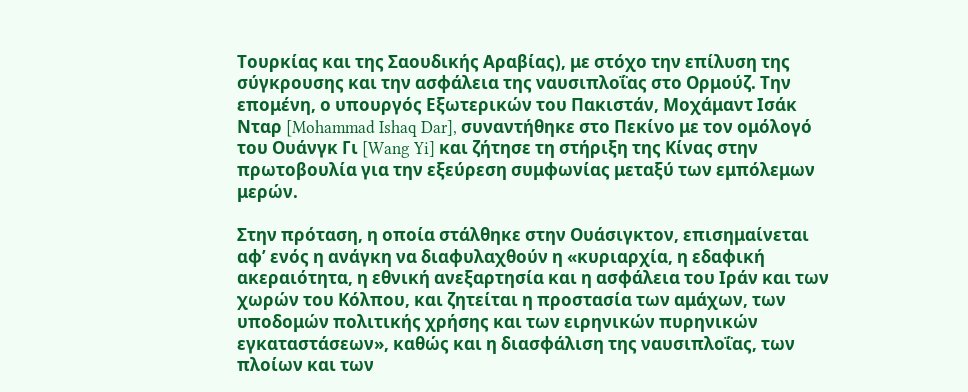Τουρκίας και της Σαουδικής Αραβίας), με στόχο την επίλυση της σύγκρουσης και την ασφάλεια της ναυσιπλοΐας στο Ορμούζ. Την επομένη, ο υπουργός Εξωτερικών του Πακιστάν, Μοχάμαντ Ισάκ Νταρ [Mohammad Ishaq Dar], συναντήθηκε στο Πεκίνο με τον ομόλογό του Ουάνγκ Γι [Wang Yi] και ζήτησε τη στήριξη της Κίνας στην πρωτοβουλία για την εξεύρεση συμφωνίας μεταξύ των εμπόλεμων μερών.

Στην πρόταση, η οποία στάλθηκε στην Ουάσιγκτον, επισημαίνεται  αφ’ ενός η ανάγκη να διαφυλαχθούν η «κυριαρχία, η εδαφική ακεραιότητα, η εθνική ανεξαρτησία και η ασφάλεια του Ιράν και των χωρών του Κόλπου, και ζητείται η προστασία των αμάχων, των υποδομών πολιτικής χρήσης και των ειρηνικών πυρηνικών εγκαταστάσεων», καθώς και η διασφάλιση της ναυσιπλοΐας, των πλοίων και των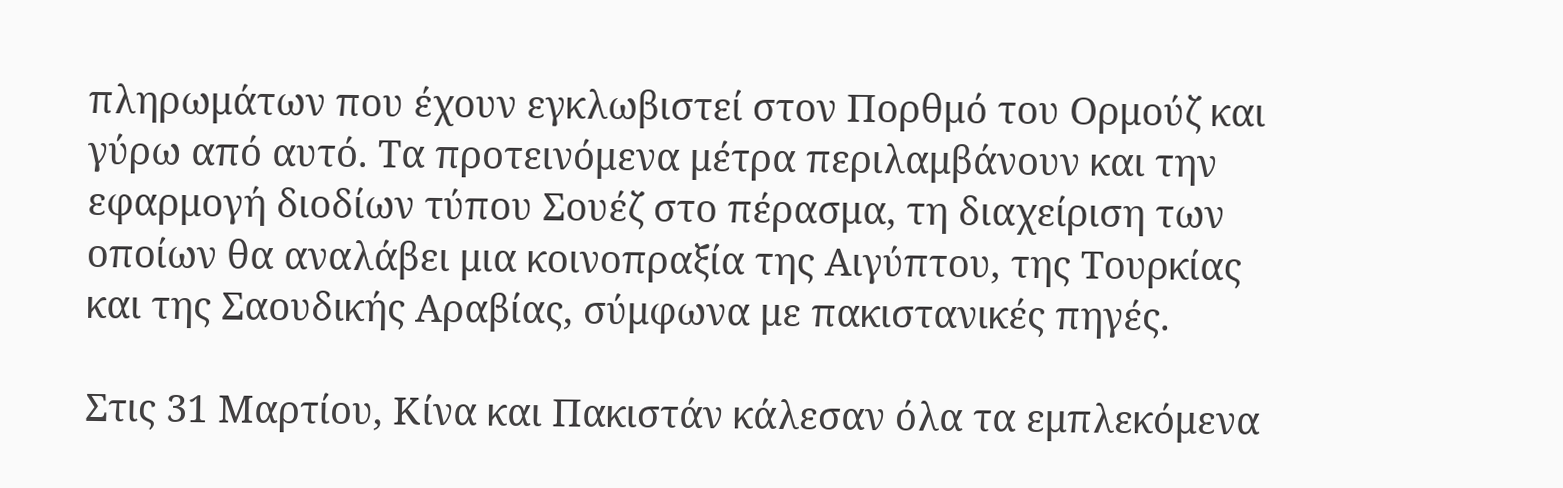πληρωμάτων που έχουν εγκλωβιστεί στον Πορθμό του Ορμούζ και γύρω από αυτό. Τα προτεινόμενα μέτρα περιλαμβάνουν και την εφαρμογή διοδίων τύπου Σουέζ στο πέρασμα, τη διαχείριση των οποίων θα αναλάβει μια κοινοπραξία της Αιγύπτου, της Τουρκίας και της Σαουδικής Αραβίας, σύμφωνα με πακιστανικές πηγές.

Στις 31 Μαρτίου, Κίνα και Πακιστάν κάλεσαν όλα τα εμπλεκόμενα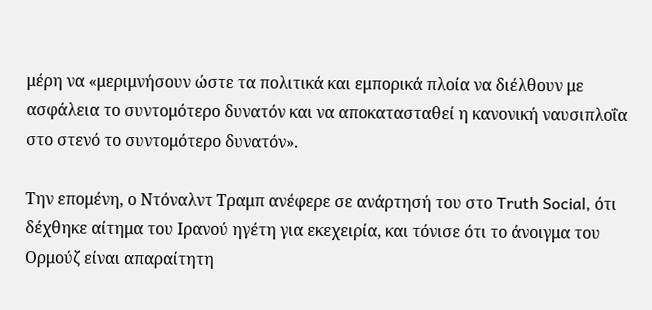μέρη να «μεριμνήσουν ώστε τα πολιτικά και εμπορικά πλοία να διέλθουν με ασφάλεια το συντομότερο δυνατόν και να αποκατασταθεί η κανονική ναυσιπλοΐα στο στενό το συντομότερο δυνατόν».

Την επομένη, ο Ντόναλντ Τραμπ ανέφερε σε ανάρτησή του στο Truth Social, ότι δέχθηκε αίτημα του Ιρανού ηγέτη για εκεχειρία, και τόνισε ότι το άνοιγμα του Ορμούζ είναι απαραίτητη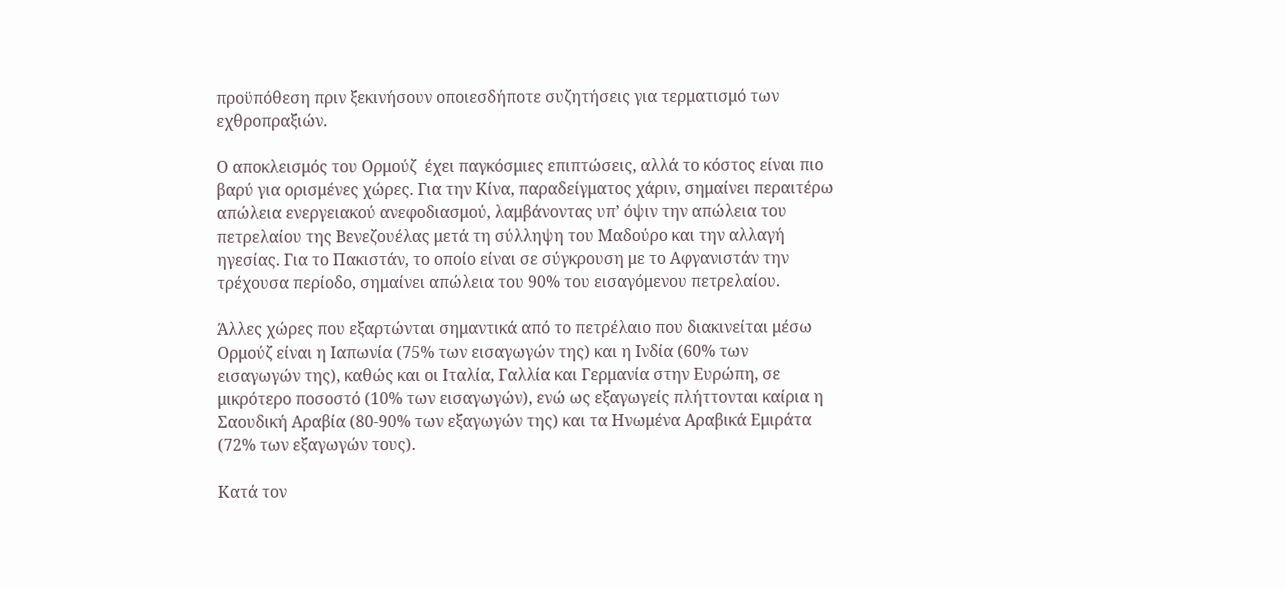προϋπόθεση πριν ξεκινήσουν οποιεσδήποτε συζητήσεις για τερματισμό των εχθροπραξιών.

Ο αποκλεισμός του Ορμούζ  έχει παγκόσμιες επιπτώσεις, αλλά το κόστος είναι πιο βαρύ για ορισμένες χώρες. Για την Κίνα, παραδείγματος χάριν, σημαίνει περαιτέρω απώλεια ενεργειακού ανεφοδιασμού, λαμβάνοντας υπ’ όψιν την απώλεια του πετρελαίου της Βενεζουέλας μετά τη σύλληψη του Μαδούρο και την αλλαγή ηγεσίας. Για το Πακιστάν, το οποίο είναι σε σύγκρουση με το Αφγανιστάν την τρέχουσα περίοδο, σημαίνει απώλεια του 90% του εισαγόμενου πετρελαίου.

Άλλες χώρες που εξαρτώνται σημαντικά από το πετρέλαιο που διακινείται μέσω Ορμούζ είναι η Ιαπωνία (75% των εισαγωγών της) και η Ινδία (60% των εισαγωγών της), καθώς και οι Ιταλία, Γαλλία και Γερμανία στην Ευρώπη, σε μικρότερο ποσοστό (10% των εισαγωγών), ενώ ως εξαγωγείς πλήττονται καίρια η Σαουδική Αραβία (80-90% των εξαγωγών της) και τα Ηνωμένα Αραβικά Εμιράτα (72% των εξαγωγών τους).

Κατά τον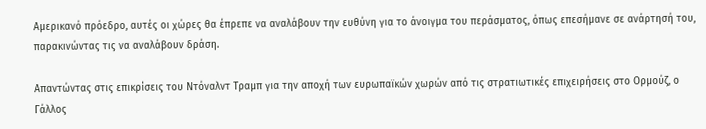Αμερικανό πρόεδρο, αυτές οι χώρες θα έπρεπε να αναλάβουν την ευθύνη για το άνοιγμα του περάσματος, όπως επεσήμανε σε ανάρτησή του, παρακινώντας τις να αναλάβουν δράση.

Απαντώντας στις επικρίσεις του Ντόναλντ Τραμπ για την αποχή των ευρωπαϊκών χωρών από τις στρατιωτικές επιχειρήσεις στο Ορμούζ, ο Γάλλος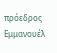πρόεδρος Εμμανουέλ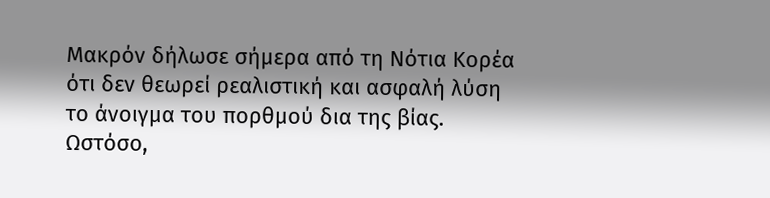Μακρόν δήλωσε σήμερα από τη Νότια Κορέα ότι δεν θεωρεί ρεαλιστική και ασφαλή λύση το άνοιγμα του πορθμού δια της βίας. Ωστόσο,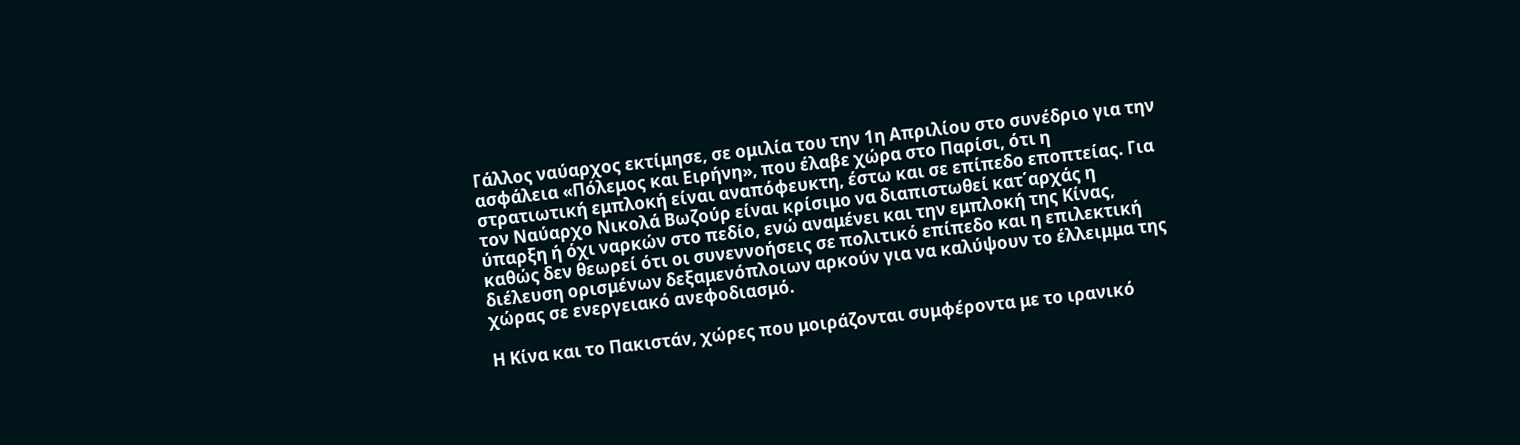Γάλλος ναύαρχος εκτίμησε, σε ομιλία του την 1η Απριλίου στο συνέδριο για την ασφάλεια «Πόλεμος και Ειρήνη», που έλαβε χώρα στο Παρίσι, ότι η στρατιωτική εμπλοκή είναι αναπόφευκτη, έστω και σε επίπεδο εποπτείας. Για τον Ναύαρχο Νικολά Βωζούρ είναι κρίσιμο να διαπιστωθεί κατ΄αρχάς η ύπαρξη ή όχι ναρκών στο πεδίο, ενώ αναμένει και την εμπλοκή της Κίνας, καθώς δεν θεωρεί ότι οι συνεννοήσεις σε πολιτικό επίπεδο και η επιλεκτική διέλευση ορισμένων δεξαμενόπλοιων αρκούν για να καλύψουν το έλλειμμα της χώρας σε ενεργειακό ανεφοδιασμό.

Η Κίνα και το Πακιστάν, χώρες που μοιράζονται συμφέροντα με το ιρανικό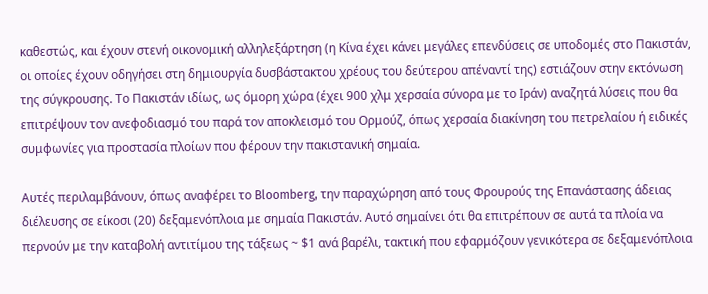καθεστώς, και έχουν στενή οικονομική αλληλεξάρτηση (η Κίνα έχει κάνει μεγάλες επενδύσεις σε υποδομές στο Πακιστάν, οι οποίες έχουν οδηγήσει στη δημιουργία δυσβάστακτου χρέους του δεύτερου απέναντί της) εστιάζουν στην εκτόνωση της σύγκρουσης. Το Πακιστάν ιδίως, ως όμορη χώρα (έχει 900 χλμ χερσαία σύνορα με το Ιράν) αναζητά λύσεις που θα επιτρέψουν τον ανεφοδιασμό του παρά τον αποκλεισμό του Ορμούζ, όπως χερσαία διακίνηση του πετρελαίου ή ειδικές συμφωνίες για προστασία πλοίων που φέρουν την πακιστανική σημαία.

Αυτές περιλαμβάνουν, όπως αναφέρει το Bloomberg, την παραχώρηση από τους Φρουρούς της Επανάστασης άδειας διέλευσης σε είκοσι (20) δεξαμενόπλοια με σημαία Πακιστάν. Αυτό σημαίνει ότι θα επιτρέπουν σε αυτά τα πλοία να περνούν με την καταβολή αντιτίμου της τάξεως ~ $1 ανά βαρέλι, τακτική που εφαρμόζουν γενικότερα σε δεξαμενόπλοια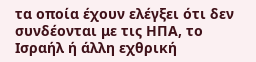τα οποία έχουν ελέγξει ότι δεν συνδέονται με τις ΗΠΑ, το Ισραήλ ή άλλη εχθρική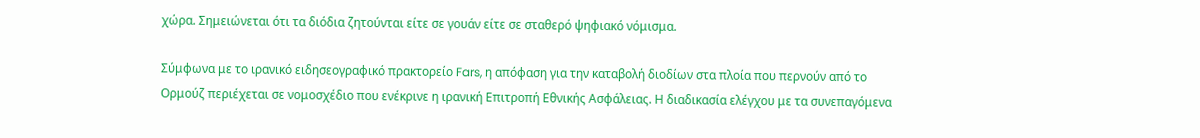χώρα. Σημειώνεται ότι τα διόδια ζητούνται είτε σε γουάν είτε σε σταθερό ψηφιακό νόμισμα.

Σύμφωνα με το ιρανικό ειδησεογραφικό πρακτορείο Fars, η απόφαση για την καταβολή διοδίων στα πλοία που περνούν από το Ορμούζ περιέχεται σε νομοσχέδιο που ενέκρινε η ιρανική Επιτροπή Εθνικής Ασφάλειας. Η διαδικασία ελέγχου με τα συνεπαγόμενα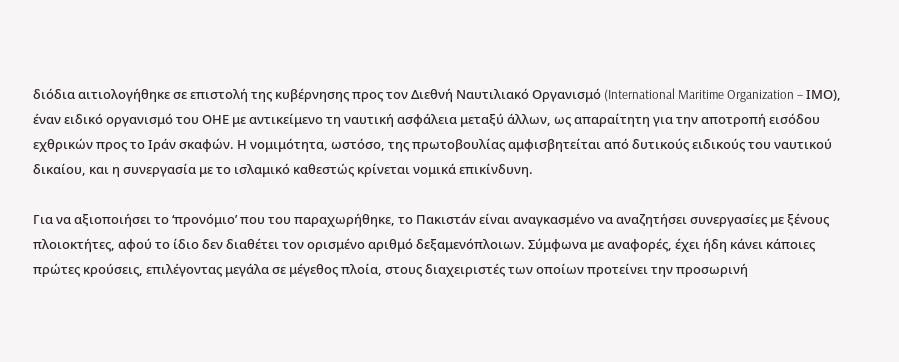διόδια αιτιολογήθηκε σε επιστολή της κυβέρνησης προς τον Διεθνή Ναυτιλιακό Οργανισμό (International Maritime Organization – ΙΜΟ), έναν ειδικό οργανισμό του ΟΗΕ με αντικείμενο τη ναυτική ασφάλεια μεταξύ άλλων, ως απαραίτητη για την αποτροπή εισόδου εχθρικών προς το Ιράν σκαφών. Η νομιμότητα, ωστόσο, της πρωτοβουλίας αμφισβητείται από δυτικούς ειδικούς του ναυτικού δικαίου, και η συνεργασία με το ισλαμικό καθεστώς κρίνεται νομικά επικίνδυνη.

Για να αξιοποιήσει το ‘προνόμιο’ που του παραχωρήθηκε, το Πακιστάν είναι αναγκασμένο να αναζητήσει συνεργασίες με ξένους πλοιοκτήτες, αφού το ίδιο δεν διαθέτει τον ορισμένο αριθμό δεξαμενόπλοιων. Σύμφωνα με αναφορές, έχει ήδη κάνει κάποιες πρώτες κρούσεις, επιλέγοντας μεγάλα σε μέγεθος πλοία, στους διαχειριστές των οποίων προτείνει την προσωρινή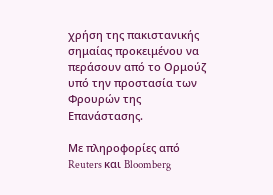χρήση της πακιστανικής σημαίας προκειμένου να περάσουν από το Ορμούζ υπό την προστασία των Φρουρών της Επανάστασης.

Με πληροφορίες από Reuters και Bloomberg